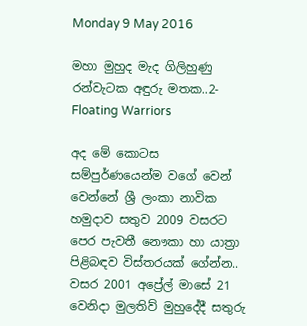Monday 9 May 2016

මහා මුහුද මැද ගිලිහුණු රන්වැටක අඳුරු මතක..2- Floating Warriors

අද මේ කොටස සම්පුර්ණයෙන්ම වගේ වෙන් වෙන්නේ ශ්‍රී ලංකා නාවික හමුදාව සතුව 2009 වසරට පෙර පැවතී නෞකා හා යාත්‍රා පිළිබඳව විස්තරයක් ගේන්න.. වසර 2001 අප්‍රේල් මාසේ 21 වෙනිදා මුලතිව් මුහුදේදී සතුරු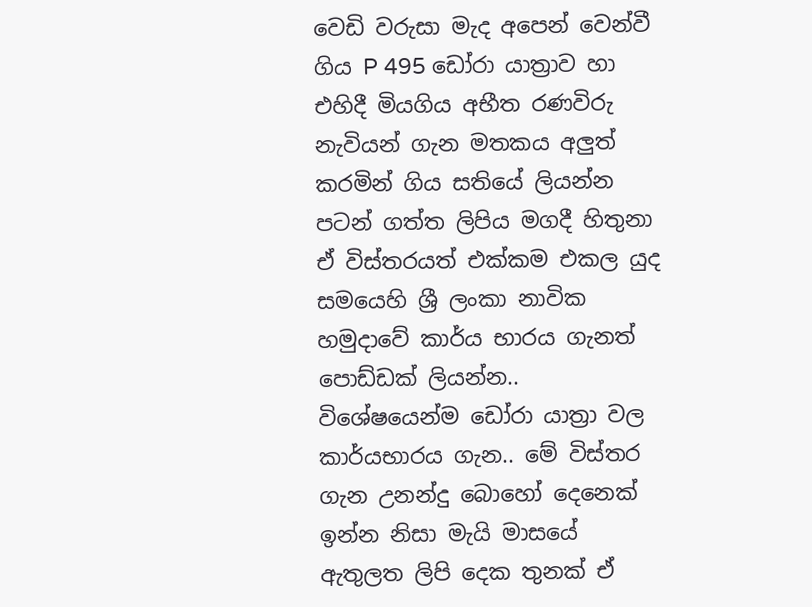වෙඩි වරුසා මැද අපෙන් වෙන්වී ගිය P 495 ඩෝරා යාත්‍රාව හා එහිදී මියගිය අභීත රණවිරු නැවියන් ගැන මතකය අලුත් කරමින් ගිය සතියේ ලියන්න පටන් ගත්ත ලිපිය මගදී හිතුනා ඒ විස්තරයත් එක්කම එකල යුද සමයෙහි ශ්‍රී ලංකා නාවික හමුදාවේ කාර්ය භාරය ගැනත් පොඩ්ඩක් ලියන්න.. විශේෂයෙන්ම ඩෝරා යාත්‍රා වල කාර්යභාරය ගැන.. මේ විස්තර ගැන උනන්දු බොහෝ දෙනෙක් ඉන්න නිසා මැයි මාසයේ ඇතුලත ලිපි දෙක තුනක් ඒ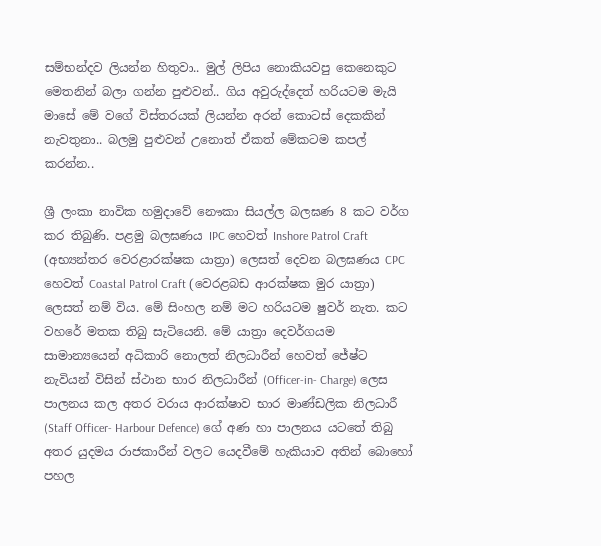සම්භන්දව ලියන්න හිතුවා.. මුල් ලිපිය නොකියවපු කෙනෙකුට මෙතනින් බලා ගන්න පුළුවන්.. ගිය අවුරුද්දෙත් හරියටම මැයි මාසේ මේ වගේ විස්තරයක් ලියන්න අරන් කොටස් දෙකකින් නැවතුනා.. බලමු පුළුවන් උනොත් ඒකත් මේකටම කපල් කරන්න..

ශ්‍රී ලංකා නාවික හමුදාවේ නෞකා සියල්ල බලඝණ 8 කට වර්ග කර තිබුණි. පළමු බලඝණය IPC හෙවත් Inshore Patrol Craft (අභ්‍යන්තර වෙරළාරක්ෂක යාත්‍රා) ලෙසත් දෙවන බලඝණය CPC හෙවත් Coastal Patrol Craft (වෙරළබඩ ආරක්ෂක මුර යාත්‍රා) ලෙසත් නම් විය. මේ සිංහල නම් මට හරියටම ෂුවර් නැත. කට වහරේ මතක තිබු සැටියෙනි. මේ යාත්‍රා දෙවර්ගයම සාමාන්‍යයෙන් අධිකාරි නොලත් නිලධාරීන් හෙවත් ජේෂ්ට නැවියන් විසින් ස්ථාන භාර නිලධාරීන් (Officer-in- Charge) ලෙස පාලනය කල අතර වරාය ආරක්ෂාව භාර මාණ්ඩලික නිලධාරී (Staff Officer- Harbour Defence) ගේ අණ හා පාලනය යටතේ තිබු අතර යුදමය රාජකාරීන් වලට යෙදවීමේ හැකියාව අතින් බොහෝ පහල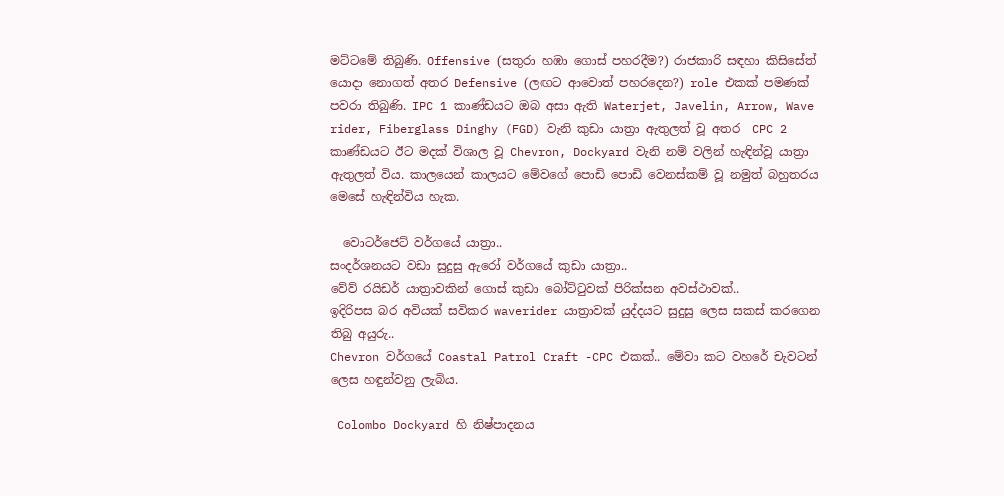මට්ටමේ තිබුණි. Offensive (සතුරා හඹා ගොස් පහරදීම?) රාජකාරි සඳහා කිසිසේත් යොදා නොගත් අතර Defensive (ලඟට ආවොත් පහරදෙන?) role එකක් පමණක් පවරා තිබුණි. IPC 1 කාණ්ඩයට ඔබ අසා ඇති Waterjet, Javelin, Arrow, Wave rider, Fiberglass Dinghy (FGD) වැනි කුඩා යාත්‍රා ඇතුලත් වූ අතර  CPC 2 කාණ්ඩයට ඊට මදක් විශාල වූ Chevron, Dockyard වැනි නම් වලින් හැඳින්වූ යාත්‍රා ඇතුලත් විය. කාලයෙන් කාලයට මේවගේ පොඩි පොඩි වෙනස්කම් වූ නමුත් බහුතරය මෙසේ හැඳින්විය හැක.

  වොටර්ජෙට් වර්ගයේ යාත්‍රා..
සංදර්ශනයට වඩා සුදුසු ඇරෝ වර්ගයේ කුඩා යාත්‍රා..
වේව් රයිඩර් යාත්‍රාවකින් ගොස් කුඩා බෝට්ටුවක් පිරික්සන අවස්ථාවක්..
ඉදිරිපස බර අවියක් සවිකර waverider යාත්‍රාවක් යුද්දයට සුදුසු ලෙස සකස් කරගෙන තිබු අයුරු..
Chevron වර්ගයේ Coastal Patrol Craft -CPC එකක්.. මේවා කට වහරේ චැවටන් ලෙස හඳුන්වනු ලැබිය.

 Colombo Dockyard හි නිෂ්පාදනය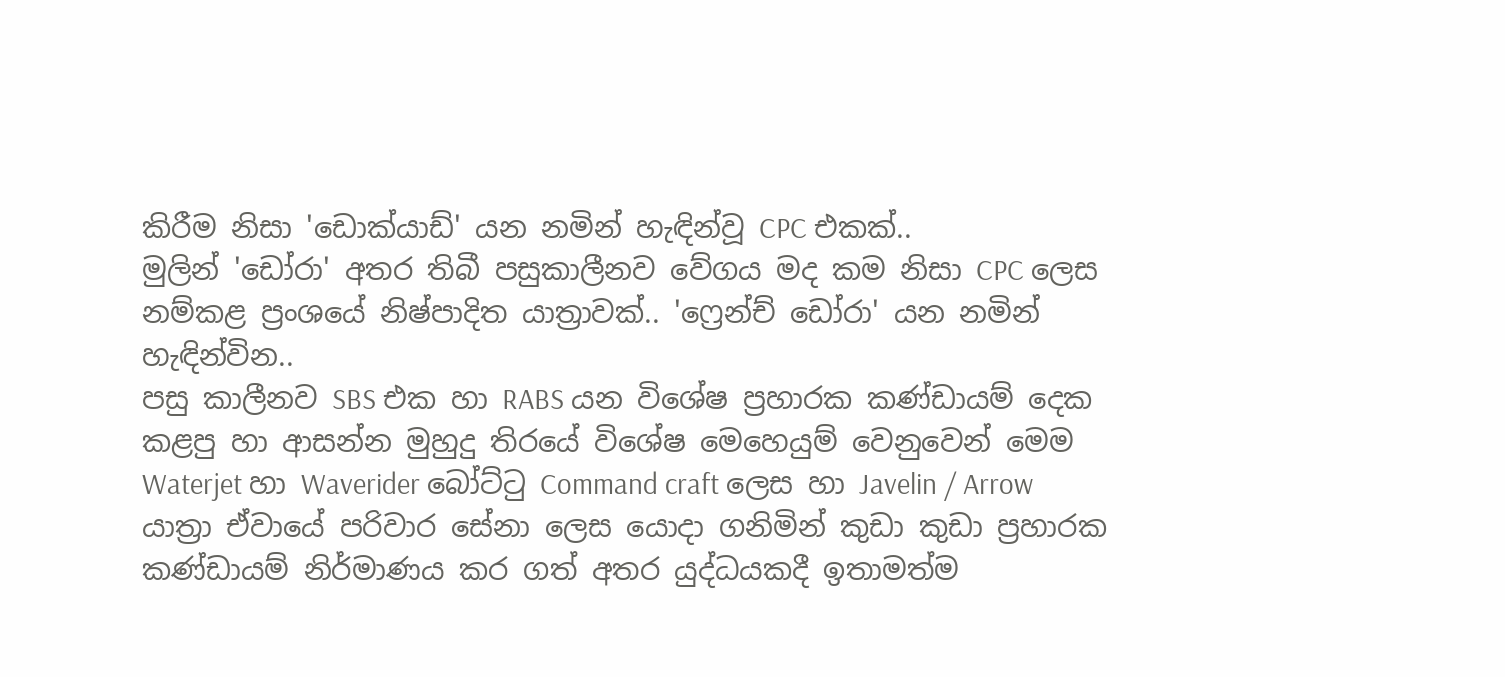කිරීම නිසා 'ඩොක්යාඩ්' යන නමින් හැඳින්වූ CPC එකක්..
මුලින් 'ඩෝරා' අතර තිබී පසුකාලීනව වේගය මද කම නිසා CPC ලෙස නම්කළ ප්‍රංශයේ නිෂ්පාදිත යාත්‍රාවක්.. 'ෆ්‍රෙන්ච් ඩෝරා' යන නමින් හැඳින්වින..
පසු කාලීනව SBS එක හා RABS යන විශේෂ ප්‍රහාරක කණ්ඩායම් දෙක කළපු හා ආසන්න මුහුදු තිරයේ විශේෂ මෙහෙයුම් වෙනුවෙන් මෙම Waterjet හා Waverider බෝට්ටු Command craft ලෙස හා Javelin / Arrow යාත්‍රා ඒවායේ පරිවාර සේනා ලෙස යොදා ගනිමින් කුඩා කුඩා ප්‍රහාරක කණ්ඩායම් නිර්මාණය කර ගත් අතර යුද්ධයකදී ඉතාමත්ම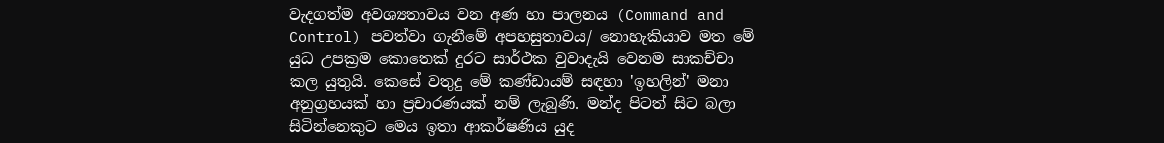වැදගත්ම අවශ්‍යතාවය වන අණ හා පාලනය (Command and Control) පවත්වා ගැනීමේ අපහසුතාවය/ නොහැකියාව මත මේ යුධ උපක්‍රම කොතෙක් දුරට සාර්ථක වුවාදැයි වෙනම සාකච්චා කල යුතුයි. කෙසේ වතුදු මේ කණ්ඩායම් සඳහා 'ඉහලින්' මනා අනුග්‍රහයක් හා ප්‍රචාරණයක් නම් ලැබුණි. මන්ද පිටත් සිට බලා සිටින්නෙකුට මෙය ඉතා ආකර්ෂණිය යුද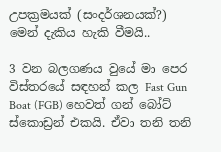උපක්‍රමයක් (සංදර්ශනයක්?) මෙන් දැකිය හැකි වීමයි..

3 වන බලගණය වුයේ මා පෙර විස්තරයේ සඳහන් කල Fast Gun Boat (FGB) හෙවත් ගන් බෝට් ස්කොඩ්‍රන් එකයි. ඒවා තනි තනි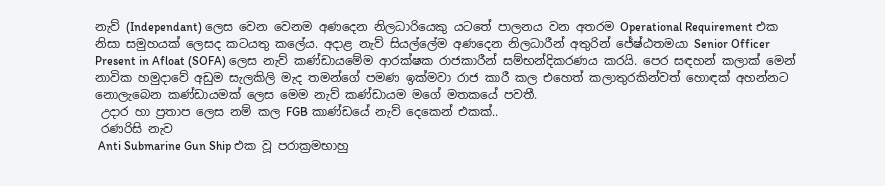නැව් (Independant) ලෙස වෙන වෙනම අණදෙන නිලධාරියෙකු යටතේ පාලනය වන අතරම Operational Requirement එක නිසා සමුහයක් ලෙසද කටයතු කලේය. අදාළ නැව් සියල්ලේම අණදෙන නිලධාරීන් අතුරින් ජේෂ්ඨතමයා Senior Officer Present in Afloat (SOFA) ලෙස නැව් කණ්ඩායමේම ආරක්ෂක රාජකාරීන් සම්භන්දිකරණය කරයි. පෙර සඳහන් කලාක් මෙන් නාවික හමුදාවේ අඩුම සැලකිලි මැද තමන්ගේ පමණ ඉක්මවා රාජ කාරී කල එහෙත් කලාතුරකින්වත් හොඳක් අහන්නට නොලැබෙන කණ්ඩායමක් ලෙස මෙම නැව් කණ්ඩායම මගේ මතකයේ පවතී.
 උදාර හා ප්‍රතාප ලෙස නම් කල FGB කාණ්ඩයේ නැව් දෙකෙන් එකක්..
 රණරිසි නැව
 Anti Submarine Gun Ship එක වූ පරාක්‍රමභාහු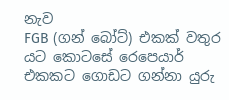නැව
FGB (ගන් බෝට්) එකක් වතුර යට කොටසේ රෙපෙයාර් එකකට ගොඩට ගන්නා යුරු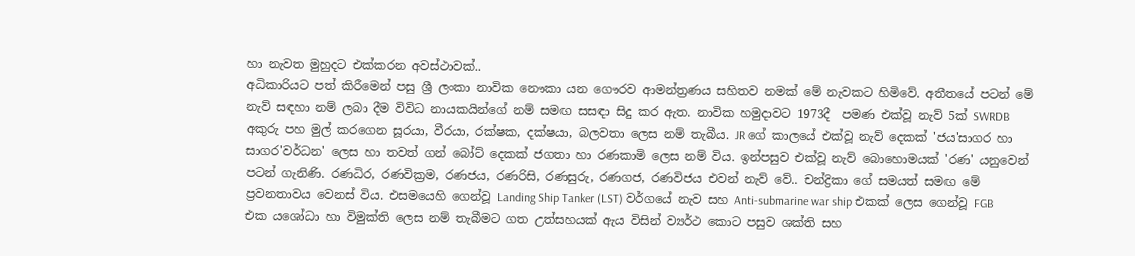හා නැවත මුහුදට එක්කරන අවස්ථාවක්..
අධිකාරියට පත් කිරීමෙන් පසු ශ්‍රී ලංකා නාවික නෞකා යන ගෞරව ආමන්ත්‍රණය සහිතව නමක් මේ නැවකට හිමිවේ. අතීතයේ පටන් මේ නැව් සඳහා නම් ලබා දීම විවිධ නායකයින්ගේ නම් සමඟ සසඳා සිදු කර ඇත. නාවික හමුදාවට 1973දී  පමණ එක්වූ නැව් 5ක් SWRDB අකුරු පහ මුල් කරගෙන සූරයා, වීරයා, රක්ෂක, දක්ෂයා, බලවතා ලෙස නම් තැබීය. JR ගේ කාලයේ එක්වූ නැව් දෙකක් 'ජය'සාගර හා සාගර'වර්ධන' ලෙස හා තවත් ගන් බෝට් දෙකක් ජගතා හා රණකාමි ලෙස නම් විය. ඉන්පසුව එක්වූ නැව් බොහොමයක් 'රණ' යනුවෙන් පටන් ගැනිණි. රණධිර, රණවික්‍රම, රණජය, රණරිසි, රණසුරු, රණගජ, රණවිජය එවන් නැව් වේ.. චන්ද්‍රිකා ගේ සමයත් සමඟ මේ ප්‍රවනතාවය වෙනස් විය. එසමයෙහි ගෙන්වූ Landing Ship Tanker (LST) වර්ගයේ නැව සහ Anti-submarine war ship එකක් ලෙස ගෙන්වූ FGB එක යශෝධා හා විමුක්ති ලෙස නම් තැබීමට ගත උත්සහයක් ඇය විසින් ව්‍යර්ථ කොට පසුව ශක්ති සහ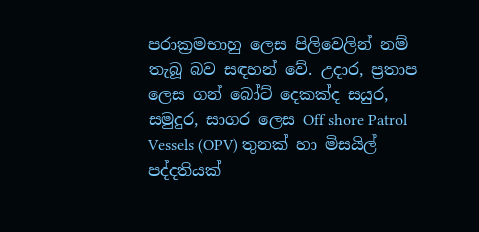පරාක්‍රමභාහු ලෙස පිලිවෙලින් නම් තැබූ බව සඳහන් වේ. උදාර, ප්‍රතාප ලෙස ගන් බෝට් දෙකක්ද සයුර, සමුදුර, සාගර ලෙස Off shore Patrol Vessels (OPV) තුනක් හා මිසයිල් පද්දතියක්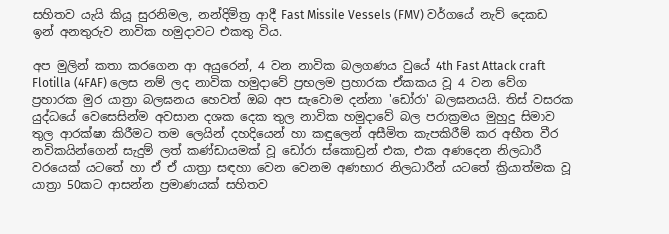සහිතව යැයි කියූ සුරනිමල, නන්දිමිත්‍ර ආදී Fast Missile Vessels (FMV) වර්ගයේ නැව් දෙකඩ ඉන් අනතුරුව නාවික හමුදාවට එකතු විය.

අප මුලින් කතා කරගෙන ආ අයුරෙන්, 4 වන නාවික බලගණය වුයේ 4th Fast Attack craft Flotilla (4FAF) ලෙස නම් ලද නාවික හමුදාවේ ප්‍රභලම ප්‍රහාරක ඒකකය වූ 4 වන වේග ප්‍රහාරක මුර යාත්‍රා බලඝනය හෙවත් ඔබ අප සැවොම දන්නා 'ඩෝරා' බලඝනයයි. තිස් වසරක යුද්ධයේ වෙසෙසින්ම අවසාන දශක දෙක තුල නාවික හමුදාවේ බල පරාක්‍රමය මුහුදු සිමාව තුල ආරක්ෂා කිරීමට තම ලෙයින් දහදියෙන් හා කඳුලෙන් අසීමිත කැපකිරීම් කර අභීත වීර නවිකයින්ගෙන් සැදුම් ලත් කණ්ඩායමක් වූ ඩෝරා ස්කොඩ්‍රන් එක, එක අණදෙන නිලධාරී වරයෙක් යටතේ හා ඒ ඒ යාත්‍රා සඳහා වෙන වෙනම අණභාර නිලධාරීන් යටතේ ක්‍රියාත්මක වූ යාත්‍රා 50කට ආසන්න ප්‍රමාණයක් සහිතව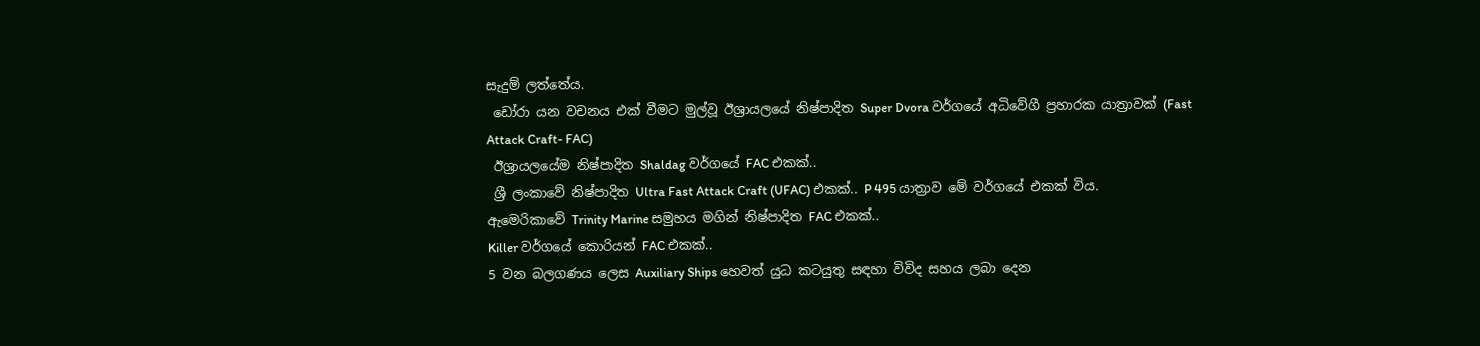සැදුම් ලත්තේය.
 ඩෝරා යන වචනය එක් වීමට මුල්වූ ඊශ්‍රායලයේ නිෂ්පාදිත Super Dvora වර්ගයේ අධිවේගී ප්‍රහාරක යාත්‍රාවක් (Fast Attack Craft- FAC)
 ඊශ්‍රායලයේම නිෂ්පාදිත Shaldag වර්ගයේ FAC එකක්..
 ශ්‍රී ලංකාවේ නිෂ්පාදිත Ultra Fast Attack Craft (UFAC) එකක්.. P 495 යාත්‍රාව මේ වර්ගයේ එකක් විය.
ඇමෙරිකාවේ Trinity Marine සමුහය මගින් නිෂ්පාදිත FAC එකක්..
Killer වර්ගයේ කොරියන් FAC එකක්..
5 වන බලගණය ලෙස Auxiliary Ships හෙවත් යුධ කටයුතු සඳහා විවිද සහය ලබා දෙන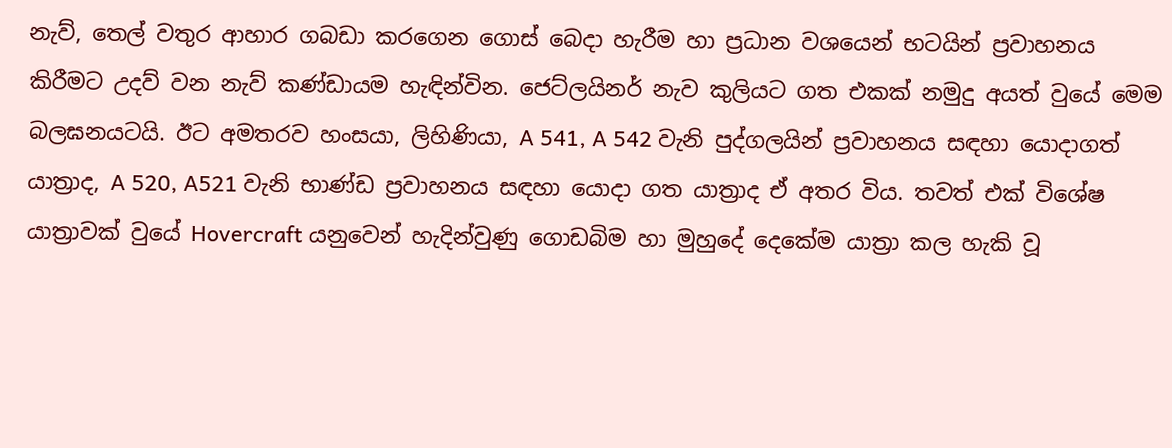නැව්, තෙල් වතුර ආහාර ගබඩා කරගෙන ගොස් බෙදා හැරීම හා ප්‍රධාන වශයෙන් භටයින් ප්‍රවාහනය කිරීමට උදව් වන නැව් කණ්ඩායම හැඳින්වින. ජෙට්ලයිනර් නැව කුලියට ගත එකක් නමුදු අයත් වුයේ මෙම බලඝනයටයි. ඊට අමතරව හංසයා, ලිහිණියා, A 541, A 542 වැනි පුද්ගලයින් ප්‍රවාහනය සඳහා යොදාගත් යාත්‍රාද, A 520, A521 වැනි භාණ්ඩ ප්‍රවාහනය සඳහා යොදා ගත යාත්‍රාද ඒ අතර විය. තවත් එක් විශේෂ යාත්‍රාවක් වුයේ Hovercraft යනුවෙන් හැදින්වුණු ගොඩබිම හා මුහුදේ දෙකේම යාත්‍රා කල හැකි වූ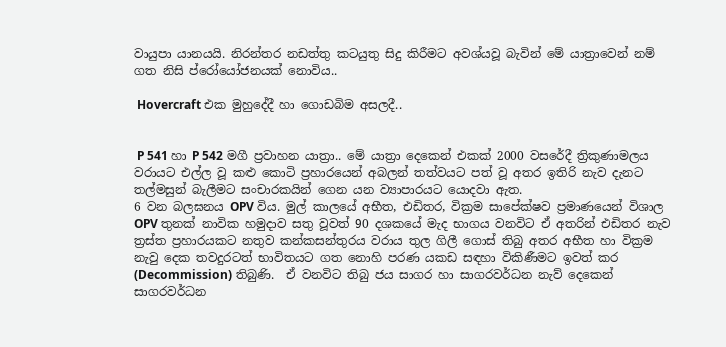වායුපා යානයයි. නිරන්තර නඩත්තු කටයුතු සිදු කිරීමට අවශ්යවූ බැවින් මේ යාත්‍රාවෙන් නම් ගත නිසි ප්රෝයෝජනයක් නොවිය..

 Hovercraft එක මුහුදේදී හා ගොඩබිම අසලදී..


 P 541 හා P 542 මගී ප්‍රවාහන යාත්‍රා.. මේ යාත්‍රා දෙකෙන් එකක් 2000 වසරේදී ත්‍රිකුණාමලය වරායට එල්ල වූ කළු කොටි ප්‍රහාරයෙන් අබලන් තත්වයට පත් වූ අතර ඉතිරි නැව දැනට තල්මසුන් බැලීමට සංචාරකයින් ගෙන යන ව්‍යාපාරයට යොදවා ඇත.
6 වන බලඝනය OPV විය. මුල් කාලයේ අභීත, එඩිතර, වික්‍රම සාපේක්ෂව ප්‍රමාණයෙන් විශාල OPV තුනක් නාවික හමුදාව සතු වූවත් 90 දශකයේ මැද භාගය වනවිට ඒ අතරින් එඩිතර නැව ත්‍රස්ත ප්‍රහාරයකට නතුව කන්කසන්තුරය වරාය තුල ගිලී ගොස් තිබු අතර අභීත හා වික්‍රම නැවු දෙක තවදුරටත් භාවිතයට ගත නොහි පරණ යකඩ සඳහා විකිණීමට ඉවත් කර (Decommission) තිබුණි.  ඒ වනවිට තිබු ජය සාගර හා සාගරවර්ධන නැව් දෙකෙන් සාගරවර්ධන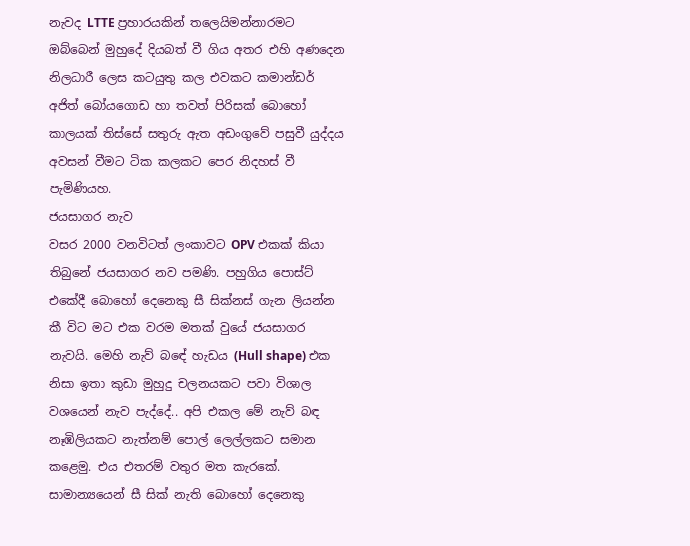නැවද LTTE ප්‍රහාරයකින් තලෙයිමන්නාරමට ඔබ්බෙන් මුහුදේ දියබත් වී ගිය අතර එහි අණදෙන නිලධාරී ලෙස කටයුතු කල එවකට කමාන්ඩර් අජිත් බෝයගොඩ හා තවත් පිරිසක් බොහෝ කාලයක් තිස්සේ සතුරු ඇත අඩංගුවේ පසුවී යුද්දය අවසන් වීමට ටික කලකට පෙර නිදහස් වී පැමිණියහ.
ජයසාගර නැව
වසර 2000 වනවිටත් ලංකාවට OPV එකක් කියා තිබුනේ ජයසාගර නව පමණි. පහුගිය පොස්ට් එකේදී බොහෝ දෙනෙකු සී සික්නස් ගැන ලියන්න කී විට මට එක වරම මතක් වුයේ ජයසාගර නැවයි. මෙහි නැව් බඳේ හැඩය (Hull shape) එක නිසා ඉතා කුඩා මුහුදු චලනයකට පවා විශාල වශයෙන් නැව පැද්දේ.. අපි එකල මේ නැව් බඳ නෑඹිලියකට නැත්නම් පොල් ලෙල්ලකට සමාන කළෙමු. එය එතරම් වතුර මත කැරකේ. සාමාන්‍යයෙන් සී සික් නැති බොහෝ දෙනෙකු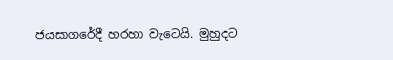ජයසාගරේදී හරහා වැටෙයි. මුහුදට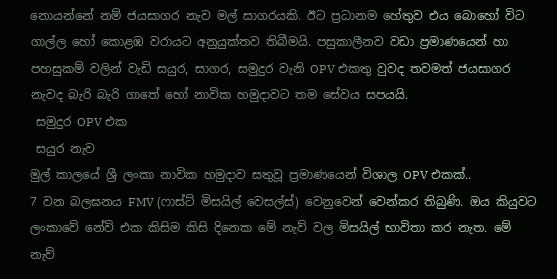නොයන්නේ නම් ජයසාගර නැව මල් සාගරයකි. ඊට ප්‍රධානම හේතුව එය බොහෝ විට ගාල්ල හෝ කොළඹ වරායට අනුයුක්තව තිබීමයි. පසුකාලීනව වඩා ප්‍රමාණයෙන් හා පහසුකම් වලින් වැඩි සයුර, සාගර, සමුදුර වැනි OPV එකතු වුවද තවමත් ජයසාගර නැවද බැරි බැරි ගාතේ හෝ නාවික හමුදාවට තම සේවය සපයයි.
 සමුදුර OPV එක
 සයුර නැව
මුල් කාලයේ ශ්‍රී ලංකා නාවික හමුදාව සතුවූ ප්‍රමාණයෙන් විශාල OPV එකක්..
7 වන බලඝනය FMV (ෆාස්ට් මිසයිල් වෙසල්ස්) වෙනුවෙන් වෙන්කර තිබුණි. ඔය කියුවට ලංකාවේ නේවි එක කිසිම කිසි දිනෙක මේ නැව් වල මිසයිල් භාවිතා කර නැත. මේ නැව්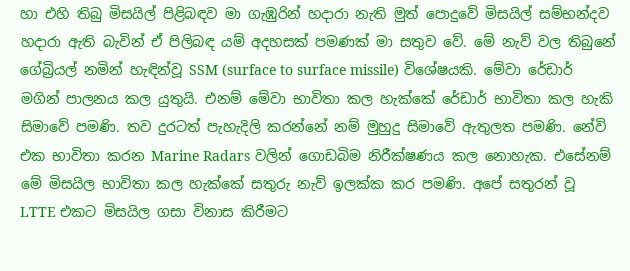හා එහි තිබු මිසයිල් පිළිබඳව මා ගැඹුරින් හදාරා නැති මුත් පොදුවේ මිසයිල් සම්භන්දව හදාරා ඇති බැවින් ඒ පිලිබඳ යම් අදහසක් පමණක් මා සතුව වේ. මේ නැව් වල තිබුනේ ගේබ්‍රියල් නමින් හැඳින්වූ SSM (surface to surface missile) විශේෂයකි. මේවා රේඩාර් මගින් පාලනය කල යුතුයි. එනම් මේවා භාවිතා කල හැක්කේ රේඩාර් භාවිතා කල හැකි සිමාවේ පමණි. තව දුරටත් පැහැදිලි කරන්නේ නම් මුහුදු සිමාවේ ඇතුලත පමණි. නේවි එක භාවිතා කරන Marine Radars වලින් ගොඩබිම නිරීක්ෂණය කල නොහැක. එසේනම් මේ මිසයිල භාවිතා කල හැක්කේ සතුරු නැව් ඉලක්ක කර පමණි. අපේ සතුරන් වූ LTTE එකට මිසයිල ගසා විනාස කිරීමට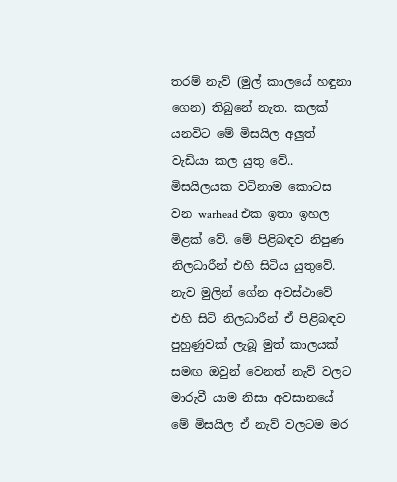තරම් නැව් (මුල් කාලයේ හඳුනා ගෙන) තිබුනේ නැත. කලක් යනවිට මේ මිසයිල අලුත් වැඩියා කල යුතු වේ.. මිසයිලයක වටිනාම කොටස වන warhead එක ඉතා ඉහල මිළක් වේ. මේ පිළිබඳව නිපුණ නිලධාරීන් එහි සිටිය යුතුවේ. නැව මුලින් ගේන අවස්ථාවේ එහි සිටි නිලධාරීන් ඒ පිළිබඳව පුහුණුවක් ලැබූ මුත් කාලයක් සමඟ ඔවුන් වෙනත් නැව් වලට මාරුවී යාම නිසා අවසානයේ මේ මිසයිල ඒ නැව් වලටම මර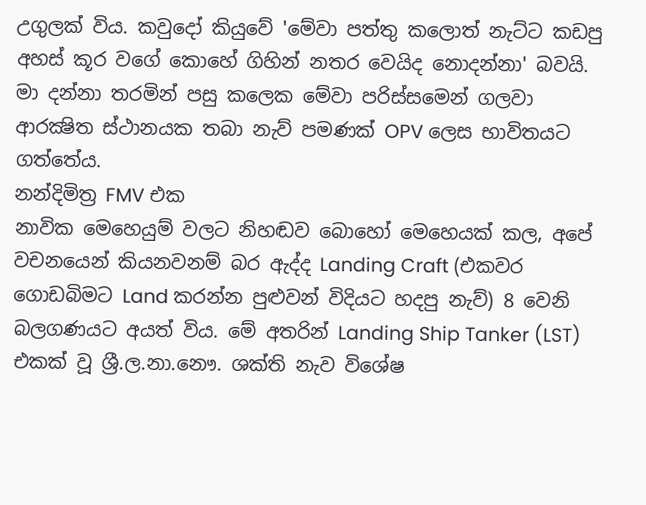උගුලක් විය. කවුදෝ කියුවේ 'මේවා පත්තු කලොත් නැට්ට කඩපු අහස් කූර වගේ කොහේ ගිහින් නතර වෙයිද නොදන්නා' බවයි. මා දන්නා තරමින් පසු කලෙක මේවා පරිස්සමෙන් ගලවා ආරක්‍ෂිත ස්ථානයක තබා නැව් පමණක් OPV ලෙස භාවිතයට ගත්තේය.
නන්දිමිත්‍ර FMV එක
නාවික මෙහෙයුම් වලට නිහඬව බොහෝ මෙහෙයක් කල, අපේ වචනයෙන් කියනවනම් බර ඇද්ද Landing Craft (එකවර ගොඩබිමට Land කරන්න පුළුවන් විදියට හදපු නැව්) 8 වෙනි බලගණයට අයත් විය. මේ අතරින් Landing Ship Tanker (LST) එකක් වූ ශ්‍රී.ල.නා.නෞ. ශක්ති නැව විශේෂ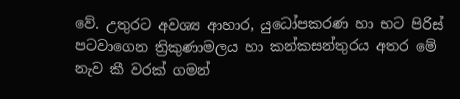වේ. උතුරට අවශ්‍ය ආහාර, යුධෝපකරණ හා භට පිරිස් පටවාගෙන ත්‍රිකුණාමලය හා කන්කසන්තුරය අතර මේ නැව කී වරක් ගමන්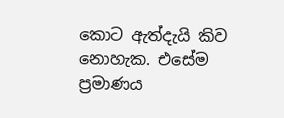කොට ඇත්දැයි කිව නොහැක. එසේම ප්‍රමාණය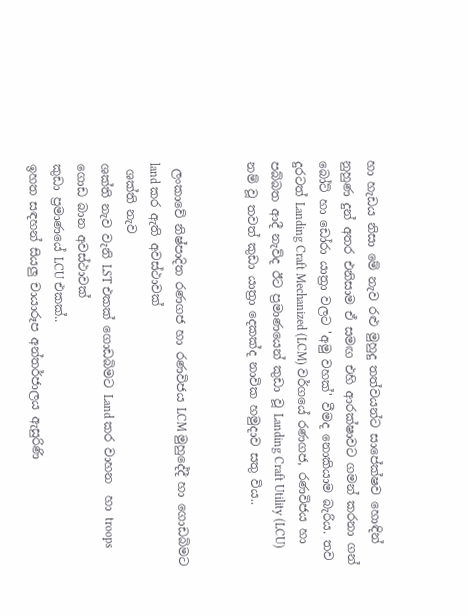හා හැඩය නිසා මේ නැව රළු මුහුදු තත්වයන්ට සාපේක්ෂව හොඳින් නුහුණ දුන් අතර එනිසාම ඒ සමඟ එහි ආරක්ෂාවට ගමන් කරනා ගන් බෝට් හා ඩෝරා යාත්‍රා වලට 'අමු වහක්' වීමද නොකියාම බැරිය. තව දුරටත් Landing Craft Mechanized (LCM) වර්ගයේ රණගජ, රණවිජය හා පබ්බත ආදී නැව්ද ඊට ප්‍රමාණයෙන් කුඩා වූ Landing Craft Utility (LCU) නම් වූ තවත් කුඩා යාත්‍රා දෙකක්ද නාවික හමුදාව සතු විය..


 ලංකාවේ නිෂ්පාදිත රණගජ හා රණවිජය LCM මුහුදේදී හා ගොඩබිමට land කර ඇති අවස්ථාවක්
 ශක්ති නැව
ශක්ති නැව වැනි LST එකක් ගොඩබිමට Land කර වාහන  හා troops ගොඩ බාන අවස්ථාවක්
කුඩා ප්‍රමාණයේ LCU එකක්..
ඉහත සඳහන් සියලු චායාරූප අන්තර්ජාලය ඇසුරිණි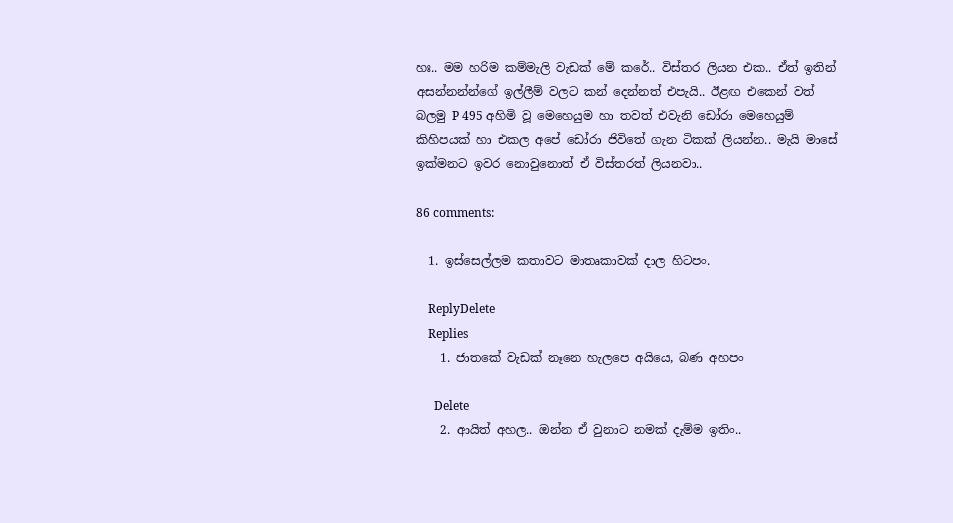හඃ.. මම හරිම කම්මැලි වැඩක් මේ කරේ.. විස්තර ලියන එක.. ඒත් ඉතින් අසන්නන්න්ගේ ඉල්ලීම් වලට කන් දෙන්නත් එපැයි.. ඊළඟ එකෙන් වත් බලමු P 495 අහිමි වූ මෙහෙයුම හා තවත් එවැනි ඩෝරා මෙහෙයුම් කිහිපයක් හා එකල අපේ ඩෝරා ජිවිතේ ගැන ටිකක් ලියන්න.. මැයි මාසේ ඉක්මනට ඉවර නොවුනොත් ඒ විස්තරත් ලියනවා..

86 comments:

  1. ඉස්සෙල්ලම කතාවට මාතෘකාවක් දාල හිටපං.

    ReplyDelete
    Replies
    1. ජාතකේ වැඩක් නෑනෙ හැලපෙ අයියෙ, බණ අහපං

      Delete
    2. ආයිත් අහල.. ඔන්න ඒ වුනාට නමක් දැම්ම ඉතිං..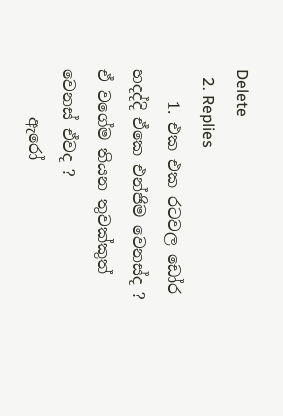Delete
  2. Replies
    1. එක එක රටවල ඩෝර හදද්දි ඒකෙ එන්ජිම වෙනස්ද ? ඒ වගේම තියන තුවක්කුත් වෙනස් ඒවද ?
      ඇරෝ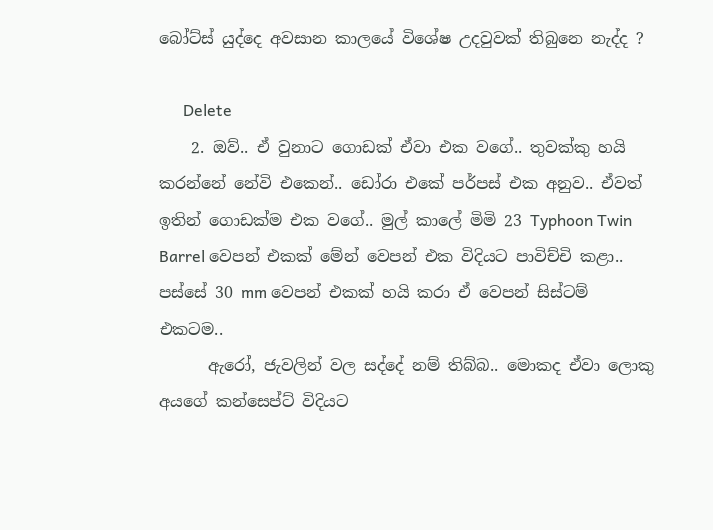බෝට්ස් යුද්දෙ අවසාන කාලයේ විශේෂ උදවුවක් තිබුනෙ නැද්ද ?

      Delete
    2. ඔව්.. ඒ වුනාට ගොඩක් ඒවා එක වගේ.. තුවක්කු හයි කරන්නේ නේවි එකෙන්.. ඩෝරා එකේ පර්පස් එක අනුව.. ඒවත් ඉතින් ගොඩක්ම එක වගේ.. මුල් කාලේ මිමි 23 Typhoon Twin Barrel වෙපන් එකක් මේන් වෙපන් එක විදියට පාවිච්චි කළා.. පස්සේ 30 mm වෙපන් එකක් හයි කරා ඒ වෙපන් සිස්ටම් එකටම..
      ඇරෝ, ජැවලින් වල සද්දේ නම් තිබ්බ.. මොකද ඒවා ලොකු අයගේ කන්සෙප්ට් විදියට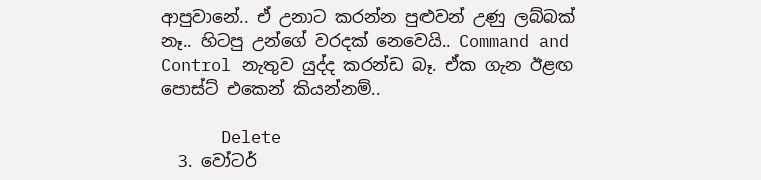ආපුවානේ.. ඒ උනාට කරන්න පුළුවන් උණු ලබ්බක් නෑ.. හිටපු උන්ගේ වරදක් නෙවෙයි.. Command and Control නැතුව යුද්ද කරන්ඩ බෑ. ඒක ගැන ඊළඟ පොස්ට් එකෙන් කියන්නම්..

      Delete
  3. වෝටර්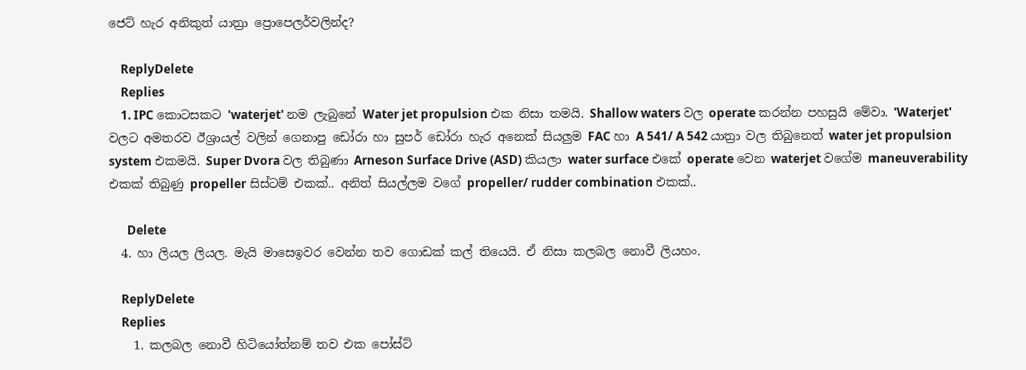ජෙට් හැර අනිකුත් යාත්‍රා ප්‍රොපෙලර්වලින්ද?

    ReplyDelete
    Replies
    1. IPC කොටසකට 'waterjet' නම ලැබුනේ Water jet propulsion එක නිසා තමයි. Shallow waters වල operate කරන්න පහසුයි මේවා. 'Waterjet' වලට අමතරව ඊශ්‍රායල් වලින් ගෙනාපු ඩෝරා හා සුපර් ඩෝරා හැර අනෙක් සියලුම FAC හා A 541/ A 542 යාත්‍රා වල තිබුනෙත් water jet propulsion system එකමයි. Super Dvora වල තිබුණා Arneson Surface Drive (ASD) කියලා water surface එකේ operate වෙන waterjet වගේම maneuverability එකක් තිබුණු propeller සිස්ටම් එකක්.. අනිත් සියල්ලම වගේ propeller/ rudder combination එකක්..

      Delete
  4. හා ලියල ලියල. මැයි මාසෙඉවර වෙන්න තව ගොඩක් කල් තියෙයි. ඒ නිසා කලබල නොවී ලියහං.

    ReplyDelete
    Replies
    1. කලබල නොවී හිටියෝත්නම් තව එක පෝස්ට්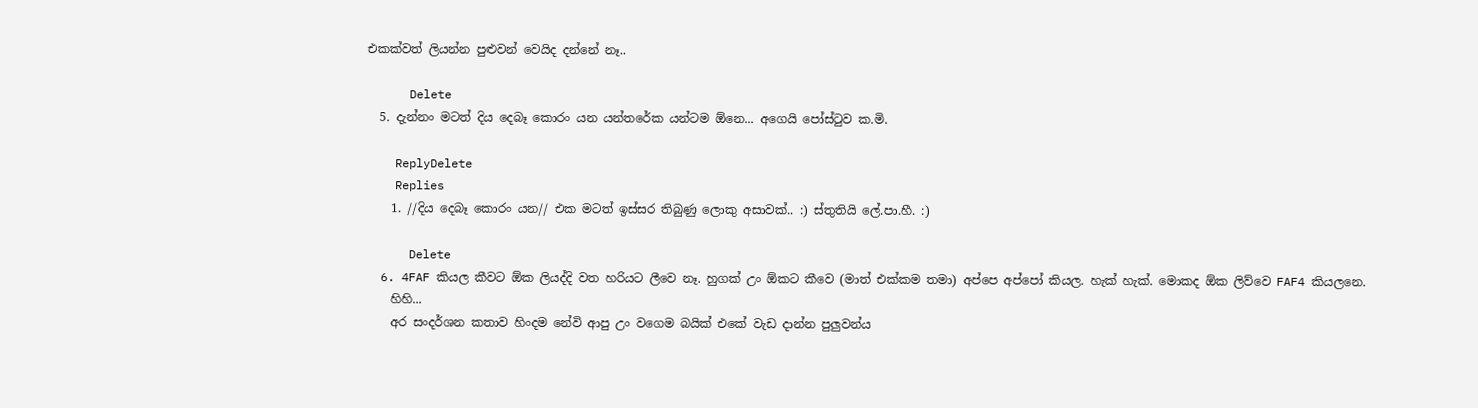එකක්වත් ලියන්න පුළුවන් වෙයිද දන්නේ නෑ..

      Delete
  5. දැන්නං මටත් දිය දෙබෑ කොරං යන යන්තරේක යන්ටම ඕනෙ... අගෙයි පෝස්ටුව ක.මි.

    ReplyDelete
    Replies
    1. //දිය දෙබෑ කොරං යන// එක මටත් ඉස්සර තිබුණු ලොකු අසාවක්.. :) ස්තුතියි ලේ.පා.හී. :)

      Delete
  6. 4FAF කියල කීවට ඕක ලියද්දි වත හරියට ලීවෙ නෑ. හුගක් උං ඕකට කීවෙ (මාත් එක්කම තමා) අප්පෙ අප්පෝ කියල. හැක් හැක්. මොකද ඕක ලිව්වෙ FAF4 කියලනෙ.
    හිහි...
    අර සංදර්ශන කතාව හිංදම නේවි ආපු උං වගෙම බයික් එකේ වැඩ දාන්න පුලුවන්ය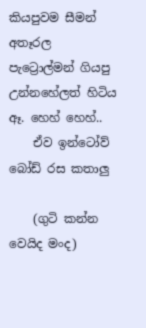කියපුවම සීමන් අතෑරල පැට්‍රොල්මන් ගියපු උන්නහේලත් හිටිය ඈ. හෙහ් හෙහ්..
    ඒව ඉන්ටෝව් බෝඩ් රස කතාලු

    (ගුටි කන්න වෙයිද මංද)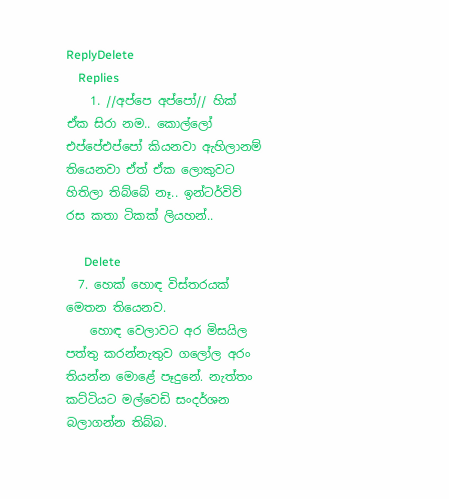ReplyDelete
    Replies
    1. //අප්පෙ අප්පෝ// හික් ඒක සිරා නම.. කොල්ලෝ එප්පේඑප්පෝ කියනවා ඇහිලානම් තියෙනවා ඒත් ඒක ලොකුවට හිතිලා තිබ්බේ නෑ.. ඉන්ටර්විව් රස කතා ටිකක් ලියහන්..

      Delete
  7. හෙක් හොඳ විස්තරයක් මෙතන තියෙනව.
    හොඳ වෙලාවට අර මිසයිල පත්තු කරන්නැතුව ගලෝල අරං තියන්න මොළේ පෑ‍දුනේ. නැත්තං කට්ටියට මල්වෙඩි සංදර්ශන බලාගන්න තිබ්බ.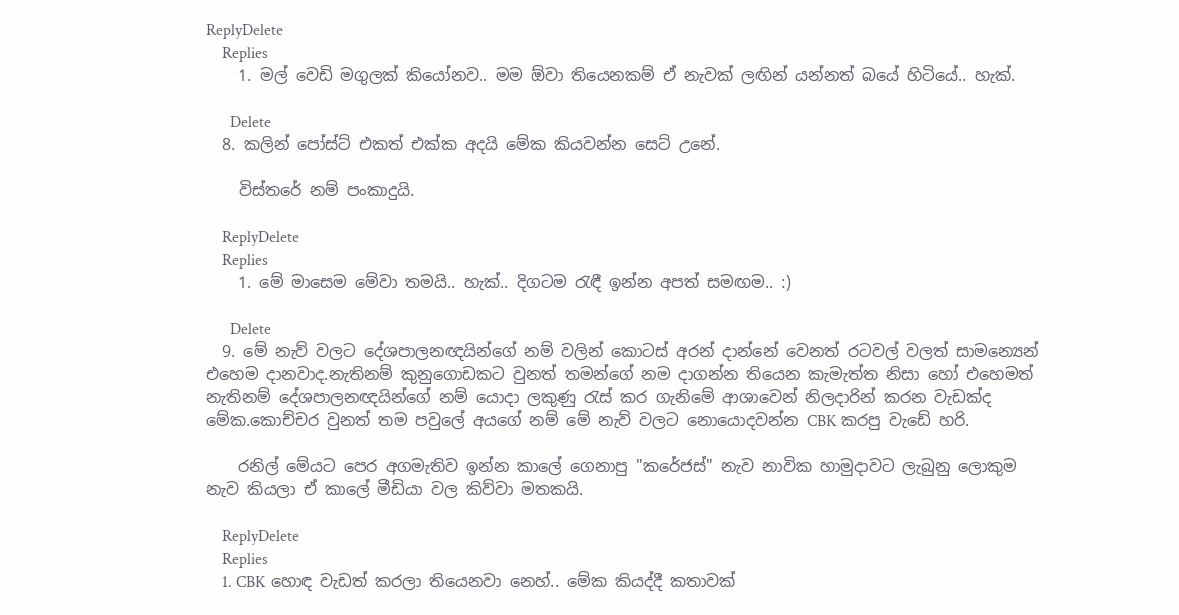ReplyDelete
    Replies
    1. මල් වෙඩි මගුලක් කියෝනව.. මම ඕවා තියෙනකම් ඒ නැවක් ලඟින් යන්නත් බයේ හිටියේ.. හැක්.

      Delete
  8. කලින් පෝස්ට් එකත් එක්ක අදයි මේක කියවන්න සෙට් උනේ.

    විස්තරේ නම් පංකාදුයි.

    ReplyDelete
    Replies
    1. මේ මාසෙම මේවා තමයි.. හැක්.. දිගටම රැඳී ඉන්න අපත් සමඟම.. :)

      Delete
  9. මේ නැව් වලට දේශපාලනඥයින්ගේ නම් වලින් කොටස් අරන් දාන්නේ වෙනත් රටවල් වලත් සාමන්‍යෙන් එහෙම දානවාද.නැතිනම් කුනුගොඩකට වුනත් තමන්ගේ නම දාගන්න තියෙන කැමැත්ත නිසා හෝ එහෙමත් නැතිනම් දේශපාලනඥයින්ගේ නම් යොදා ලකුණු රැස් කර ගැනිමේ ආශාවෙන් නිලදාරින් කරන වැඩක්ද මේක.කොච්චර වුනත් තම පවුලේ අයගේ නම් මේ නැව් වලට නොයොදවන්න CBK කරපු වැඩේ හරි.

    රනිල් මේයට පෙර අගමැතිව ඉන්න කාලේ ගෙනාපු "කරේජස්" නැව නාවික හාමුදාවට ලැබුනු ලොකුම නැව කියලා ඒ කාලේ මීඩියා වල කිව්වා මතකයි.

    ReplyDelete
    Replies
    1. CBK හොඳ වැඩත් කරලා තියෙනවා නෙහ්.. මේක කියද්දී කතාවක්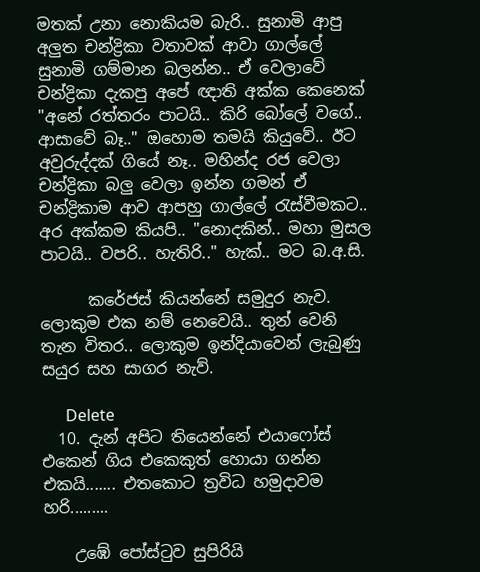මතක් උනා නොකියම බැරි.. සුනාමි ආපු අලුත චන්ද්‍රිකා වතාවක් ආවා ගාල්ලේ සුනාමි ගම්මාන බලන්න.. ඒ වෙලාවේ චන්ද්‍රිකා දැකපු අපේ ඥාති අක්ක කෙනෙක් "අනේ රත්තරං පාටයි.. කිරි බෝලේ වගේ.. ආසාවේ බෑ.." ඔහොම තමයි කියුවේ.. ඊට අවුරුද්දක් ගියේ නෑ.. මහින්ද රජ වෙලා චන්ද්‍රිකා බලු වෙලා ඉන්න ගමන් ඒ චන්ද්‍රිකාම ආව ආපහු ගාල්ලේ රැස්වීමකට.. අර අක්කම කියපි.. "නොදකින්.. මහා මුසල පාටයි.. වපරි.. හැතිරි.." හැක්.. මට බ.අ.සි.

      කරේජස් කියන්නේ සමුදුර නැව. ලොකුම එක නම් නෙවෙයි.. තුන් වෙනි තැන විතර.. ලොකුම ඉන්දියාවෙන් ලැබුණු සයුර සහ සාගර නැව්.

      Delete
  10. දැන් අපිට තියෙන්නේ එයාෆෝස් එකෙන් ගිය එකෙකුත් හොයා ගන්න එකයි....... එතකොට ත්‍රවිධ හමුදාවම හරි.........

    උඹේ පෝස්ටුව සුපිරියි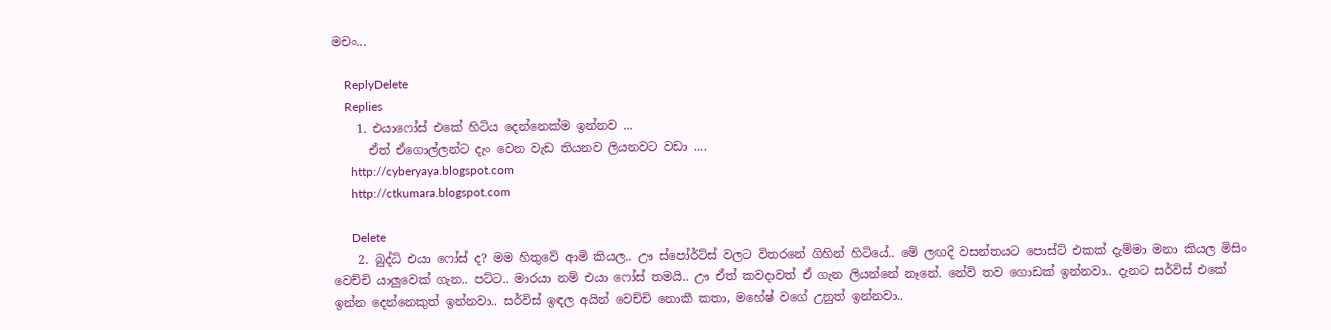මචං...

    ReplyDelete
    Replies
    1. එයාෆෝස් එකේ හිටිය දෙන්නෙක්ම ඉන්නව ...
      ඒත් ඒගොල්ලන්ට දැං වෙන වැඩ තියනව ලියනවට වඩා ....
      http://cyberyaya.blogspot.com
      http://ctkumara.blogspot.com

      Delete
    2. බුද්ධි එයා ෆෝස් ද? මම හිතුවේ ආමි කියල.. ඌ ස්පෝර්ට්ස් වලට විතරනේ ගිහින් හිටියේ.. මේ ලඟදි වසන්තයට පොස්ට් එකක් දැම්මා මනා කියල මිසිං වෙච්චි යාලුවෙක් ගැන.. පට්ට.. මාරයා නම් එයා ෆෝස් තමයි.. ඌ ඒත් කවදාවත් ඒ ගැන ලියන්නේ නෑනේ. නේවි තව ගොඩක් ඉන්නවා.. දැනට සර්විස් එකේ ඉන්න දෙන්නෙකුත් ඉන්නවා.. සර්විස් ඉඳල අයින් වෙච්චි නොකී කතා, මහේෂ් වගේ උනුත් ඉන්නවා..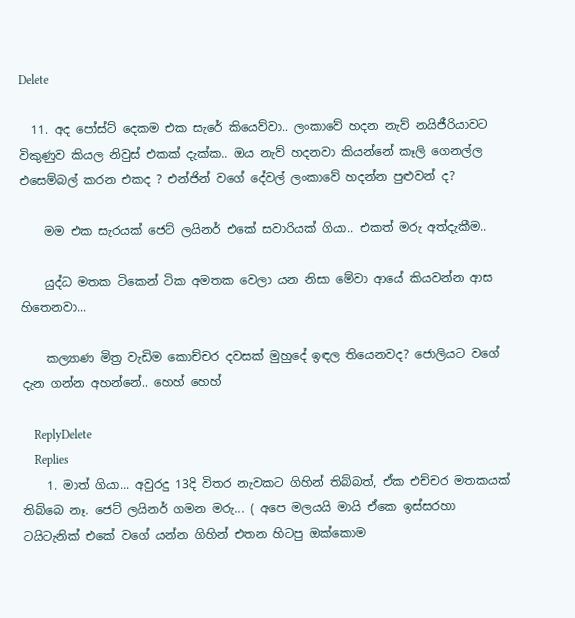Delete

  11. අද පෝස්ට් දෙකම එක සැරේ කියෙව්වා.. ලංකාවේ හදන නැව් නයිජීරියාවට විකුණුව කියල නිවුස් එකක් දැක්ක.. ඔය නැව් හදනවා කියන්නේ කෑලි ගෙනල්ල එසෙම්බල් කරන එකද ? එන්ජින් වගේ දේවල් ලංකාවේ හදන්න පුළුවන් ද?

    මම එක සැරයක් ජෙට් ලයිනර් එකේ සවාරියක් ගියා.. එකත් මරු අත්දැකීම..

    යුද්ධ මතක ටිකෙන් ටික අමතක වෙලා යන නිසා මේවා ආයේ කියවන්න ආස හිතෙනවා...

    කල්‍යාණ මිත්‍ර වැඩිම කොච්චර දවසක් මුහුදේ ඉඳල තියෙනවද? ජොලියට වගේ දැන ගන්න අහන්නේ.. හෙහ් හෙහ්

    ReplyDelete
    Replies
    1. මාත් ගියා... අවුරදු 13දි විතර නැවකට ගිහින් තිබ්බත්, ඒක එච්චර මතකයක් තිබ්බෙ නෑ. ජෙට් ලයිනර් ගමන මරු... ( අපෙ මලයයි මායි ඒකෙ ඉස්සරහා ටයිටැනික් එකේ වගේ යන්න ගිහින් එතන හිටපු ඔක්කොම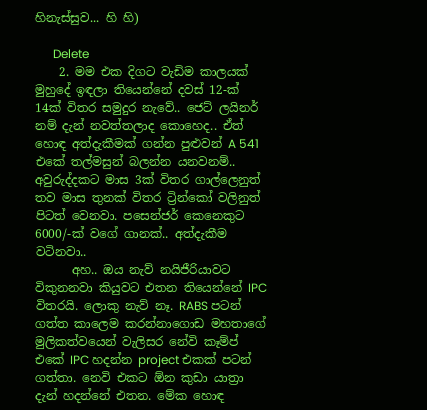හිනැස්සුව... හි හි)

      Delete
    2. මම එක දිගට වැඩිම කාලයක් මුහුදේ ඉඳලා තියෙන්නේ දවස් 12-ක් 14ක් විතර සමුදුර නැවේ.. ජෙට් ලයිනර් නම් දැන් නවත්තලාද කොහෙද.. ඒත් හොඳ අත්දැකීමක් ගන්න පුළුවන් A 541 එකේ තල්මසුන් බලන්න යනවනම්.. අවුරුද්දකට මාස 3ක් විතර ගාල්ලෙනුත් තව මාස තුනක් විතර ට්‍රින්කෝ වලිනුත් පිටත් වෙනවා. පසෙන්ජර් කෙනෙකුට 6000/-ක් වගේ ගානක්.. අත්දැකීම වටිනවා..
      අහ.. ඔය නැව් නයිජීරියාවට විකුනනවා කියුවට එතන තියෙන්නේ IPC විතරයි. ලොකු නැව් නෑ. RABS පටන් ගත්ත කාලෙම කරන්නාගොඩ මහතාගේ මුලිකත්වයෙන් වැලිසර නේවි කෑම්ප් එකේ IPC හදන්න project එකක් පටන් ගත්තා. නෙවි එකට ඕන කුඩා යාත්‍රා දැන් හදන්නේ එතන. මේක හොඳ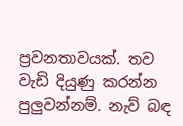ප්‍රවනතාවයක්. තව වැඩි දියුණු කරන්න පුලුවන්නම්. නැව් බඳ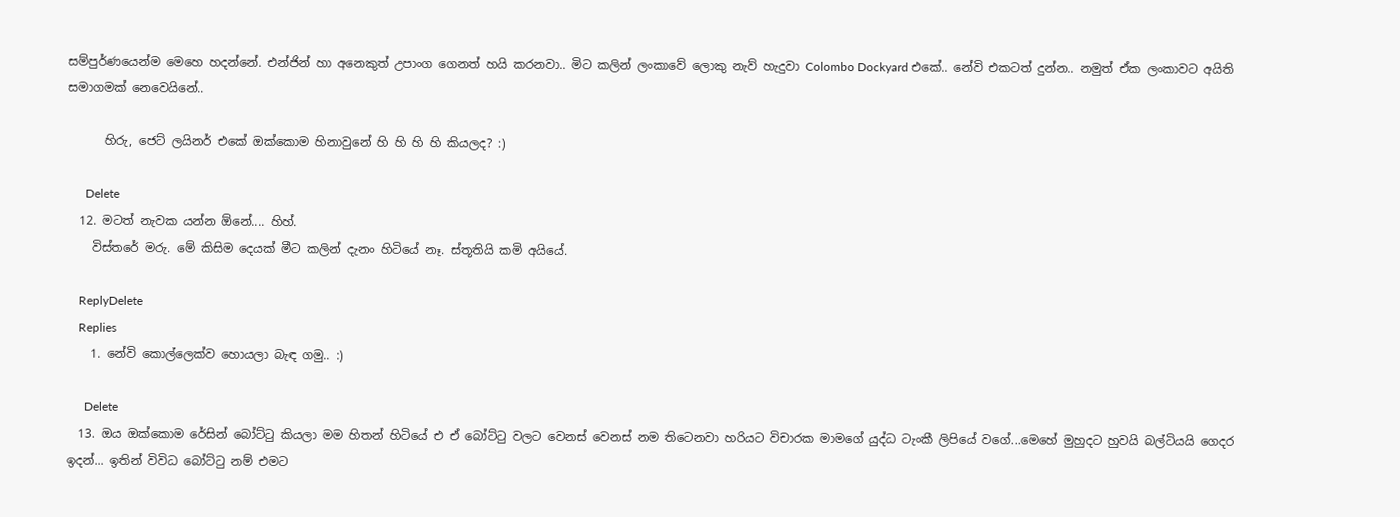සම්පුර්ණයෙන්ම මෙහෙ හදන්නේ. එන්ජින් හා අනෙකුත් උපාංග ගෙනත් හයි කරනවා.. මිට කලින් ලංකාවේ ලොකු නැව් හැදුවා Colombo Dockyard එකේ.. නේවි එකටත් දුන්න.. නමුත් ඒක ලංකාවට අයිති සමාගමක් නෙවෙයිනේ..

      හිරු, ජෙට් ලයිනර් එකේ ඔක්කොම හිනාවුනේ හි හි හි හි කියලද? :)

      Delete
  12. මටත් නැවක යන්න ඕනේ.... හිහ්.
    විස්තරේ මරු. මේ කිසිම දෙයක් මීට කලින් දැනං හිටියේ නෑ. ස්තූතියි කමි අයියේ.

    ReplyDelete
    Replies
    1. නේවි කොල්ලෙක්ව හොයලා බැඳ ගමු.. :)

      Delete
  13. ඔය ඔක්කොම රේසින් බෝට්ටු කියලා මම හිතන් හිටියේ එ ඒ බෝට්ටු වලට වෙනස් වෙනස් නම තිටෙනවා හරියට විචාරක මාමගේ යුද්ධ ටැංකී ලිපියේ වගේ...මෙහේ මුහුදට හුවයි බල්ටියයි ගෙදර ඉදන්... ඉතින් විවිධ බෝට්ටු නම් එමට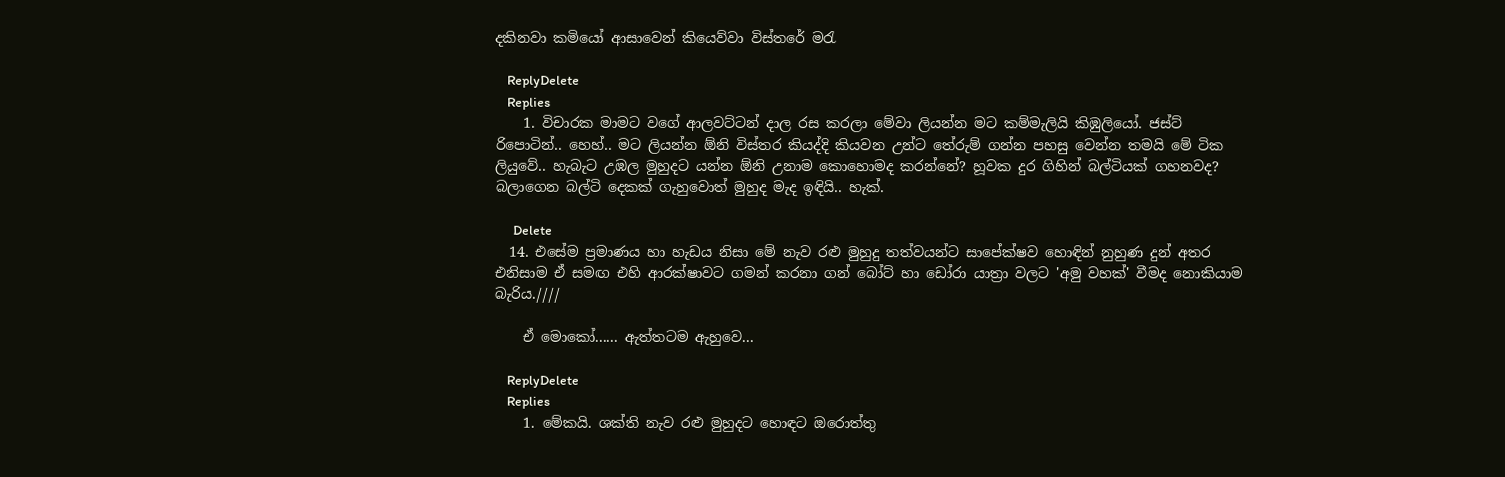දකිනවා කමියෝ ආසාවෙන් කියෙව්වා විස්තරේ මරැ

    ReplyDelete
    Replies
    1. විචාරක මාමට වගේ ආලවට්ටන් දාල රස කරලා මේවා ලියන්න මට කම්මැලියි කිඹුලියෝ. ජස්ට් රිපොටින්.. හෙහ්.. මට ලියන්න ඕනි විස්තර කියද්දි කියවන උන්ට තේරුම් ගන්න පහසු වෙන්න තමයි මේ ටික ලියුවේ.. හැබැට උඹල මුහුදට යන්න ඕනි උනාම කොහොමද කරන්නේ? හූවක දුර ගිහින් බල්ටියක් ගහනවද? බලාගෙන බල්ටි දෙකක් ගැහුවොත් මුහුද මැද ඉඳියි.. හැක්.

      Delete
  14. එසේම ප්‍රමාණය හා හැඩය නිසා මේ නැව රළු මුහුදු තත්වයන්ට සාපේක්ෂව හොඳින් නුහුණ දුන් අතර එනිසාම ඒ සමඟ එහි ආරක්ෂාවට ගමන් කරනා ගන් බෝට් හා ඩෝරා යාත්‍රා වලට 'අමු වහක්' වීමද නොකියාම බැරිය.////

    ඒ මොකෝ...... ඇත්තටම ඇහුවෙ...

    ReplyDelete
    Replies
    1. මේකයි. ශක්ති නැව රළු මුහුදට හොඳට ඔරොත්තු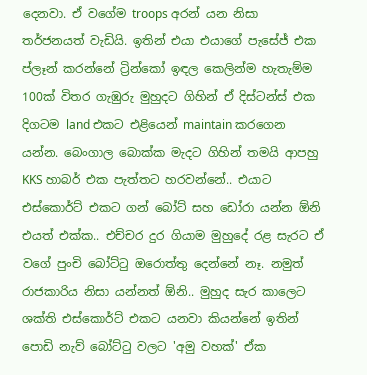දෙනවා. ඒ වගේම troops අරන් යන නිසා තර්ජනයත් වැඩියි. ඉතින් එයා එයාගේ පැසේජ් එක ප්ලෑන් කරන්නේ ට්‍රින්කෝ ඉඳල කෙලින්ම හැතැම්ම 100ක් විතර ගැඹුරු මුහුදට ගිහින් ඒ දිස්ටන්ස් එක දිගටම land එකට එළියෙන් maintain කරගෙන යන්න. බෙංගාල බොක්ක මැදට ගිහින් තමයි ආපහු KKS හාබර් එක පැත්තට හරවන්නේ.. එයාට එස්කොර්ට් එකට ගන් බෝට් සහ ඩෝරා යන්න ඕනි එයත් එක්ක.. එච්චර දුර ගියාම මුහුදේ රළ සැරට ඒ වගේ පුංචි බෝට්ටු ඔරොත්තු දෙන්නේ නෑ. නමුත් රාජකාරිය නිසා යන්නත් ඕනි.. මුහුද සැර කාලෙට ශක්ති එස්කොර්ට් එකට යනවා කියන්නේ ඉතින් පොඩි නැව් බෝට්ටු වලට 'අමු වහක්' ඒක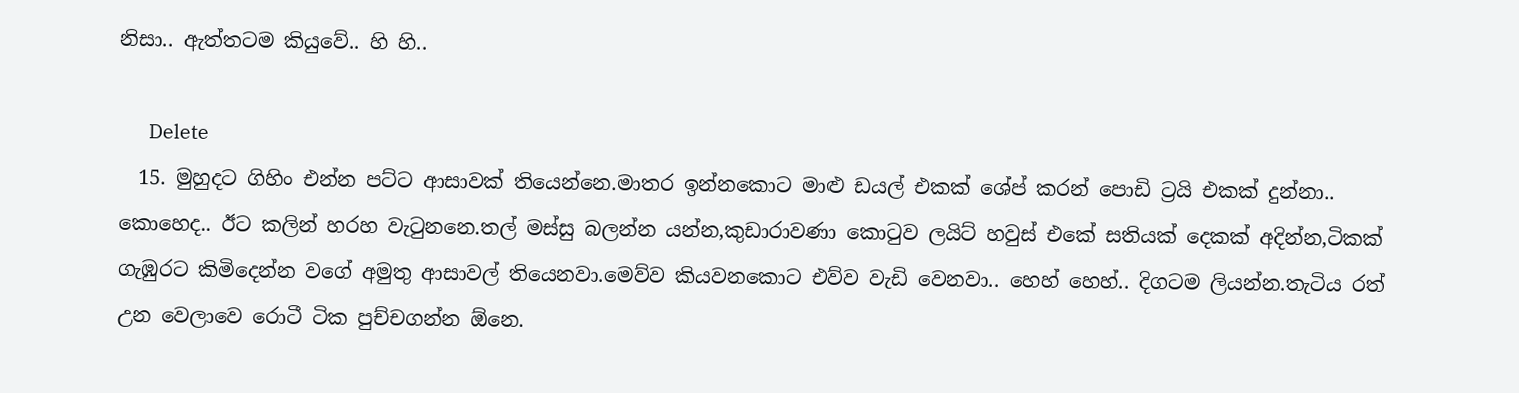නිසා.. ඇත්තටම කියුවේ.. හි හි..

      Delete
  15. මුහුදට ගිහිං එන්න පට්ට ආසාවක් තියෙන්නෙ.මාතර ඉන්නකොට මාළු ඩයල් එකක් ශේප් කරන් පොඩි ට්‍රයි එකක් දුන්නා.. කොහෙද.. ඊට කලින් හරහ වැටුනනෙ.තල් මස්සු බලන්න යන්න,කුඩාරාවණා කොටුව ලයිට් හවුස් එකේ සතියක් දෙකක් අදින්න,ටිකක් ගැඹුරට කිමිදෙන්න වගේ අමුතු ආසාවල් තියෙනවා.මෙව්ව කියවනකොට එව්ව වැඩි වෙනවා.. හෙහ් හෙහ්.. දිගටම ලියන්න.තැටිය රත් උන වෙලාවෙ රොටී ටික පුච්චගන්න ඕනෙ.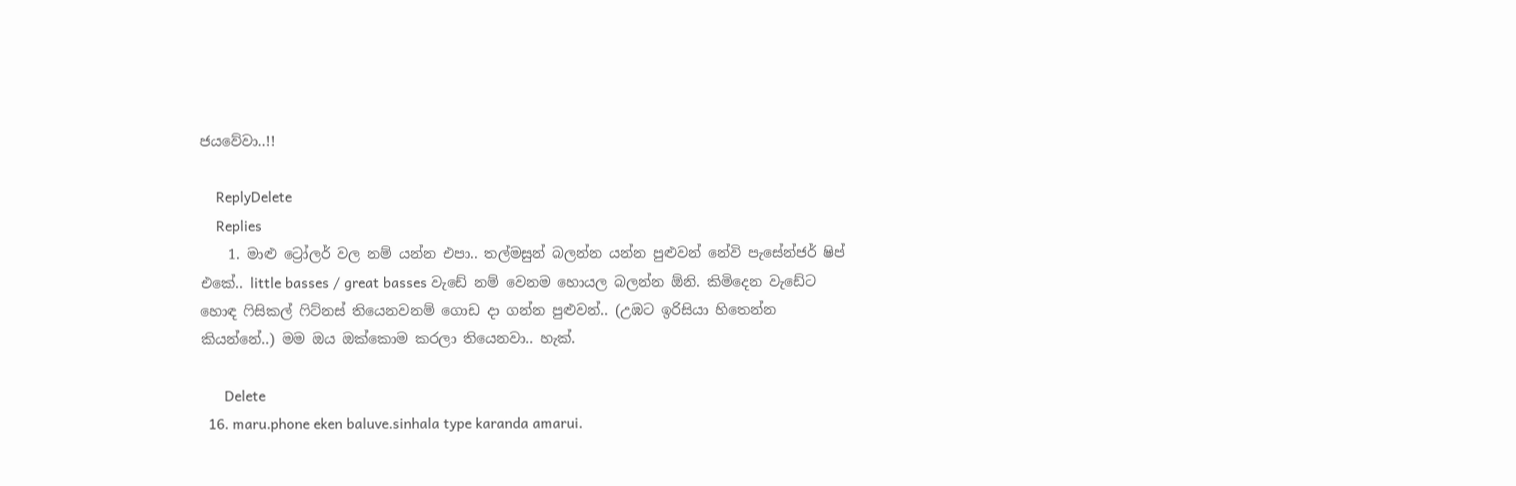ජයවේවා..!!

    ReplyDelete
    Replies
    1. මාළු ට්‍රෝලර් වල නම් යන්න එපා.. තල්මසුන් බලන්න යන්න පුළුවන් නේවි පැසේන්ජර් ෂිප් එකේ.. little basses / great basses වැඩේ නම් වෙනම හොයල බලන්න ඕනි. කිමිදෙන වැඩේට හොඳ ෆිසිකල් ෆිට්නස් තියෙනවනම් ගොඩ දා ගන්න පුළුවන්.. (උඹට ඉරිසියා හිතෙන්න කියන්නේ..) මම ඔය ඔක්කොම කරලා තියෙනවා.. හැක්.

      Delete
  16. maru.phone eken baluve.sinhala type karanda amarui.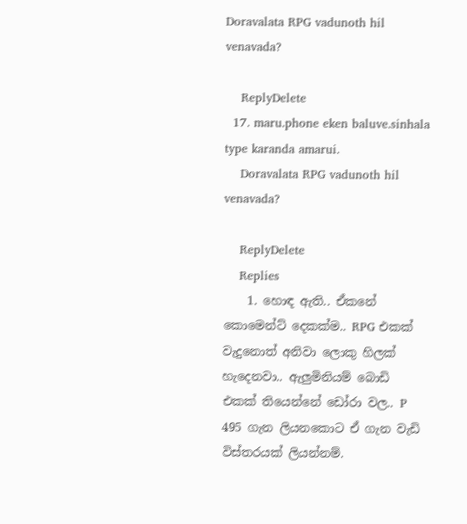Doravalata RPG vadunoth hil venavada?

    ReplyDelete
  17. maru.phone eken baluve.sinhala type karanda amarui.
    Doravalata RPG vadunoth hil venavada?

    ReplyDelete
    Replies
    1. හොඳ ඇති.. ඒකනේ කොමෙන්ට් දෙකක්ම.. RPG එකක් වැදුනොත් අනිවා ලොකු හිලක් හැදෙනවා.. ඇලුමිනියම් බොඩි එකක් තියෙන්නේ ඩෝරා වල.. P 495 ගැන ලියනකොට ඒ ගැන වැඩි විස්තරයක් ලියන්නම්.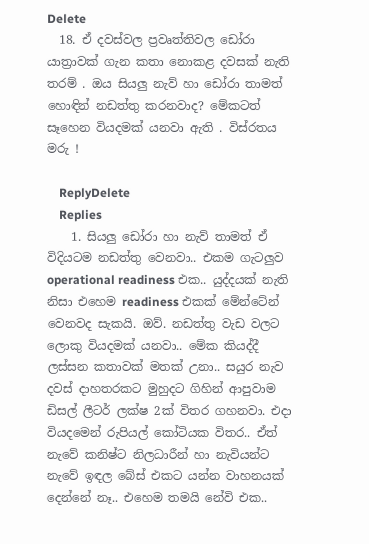Delete
  18. ඒ දවස්වල ප්‍රවෘත්තිවල ඩෝරා යාත්‍රාවක් ගැන කතා නොකළ දවසක් නැති තරම් . ඔය සියලු නැව් හා ඩෝරා තාමත් හොඳින් නඩත්තු කරනවාද? මේකටත් සෑහෙන වියදමක් යනවා ඇති . විස්රතය මරු !

    ReplyDelete
    Replies
    1. සියලු ඩෝරා හා නැව් තාමත් ඒ විදියටම නඩත්තු වෙනවා.. එකම ගැටලුව operational readiness එක.. යුද්දයක් නැති නිසා එහෙම readiness එකක් මේන්ටේන් වෙනවද සැකයි. ඔව්. නඩත්තු වැඩ වලට ලොකු වියදමක් යනවා.. මේක කියද්දී ලස්සන කතාවක් මතක් උනා.. සයුර නැව දවස් දාහතරකට මුහුදට ගිහින් ආපුවාම ඩිසල් ලීටර් ලක්ෂ 2ක් විතර ගහනවා. එදා වියදමෙන් රුපියල් කෝටියක විතර.. ඒත් නැවේ කනිෂ්ට නිලධාරීන් හා නැවියන්ට නැවේ ඉඳල බේස් එකට යන්න වාහනයක් දෙන්නේ නෑ.. එහෙම තමයි නේවි එක..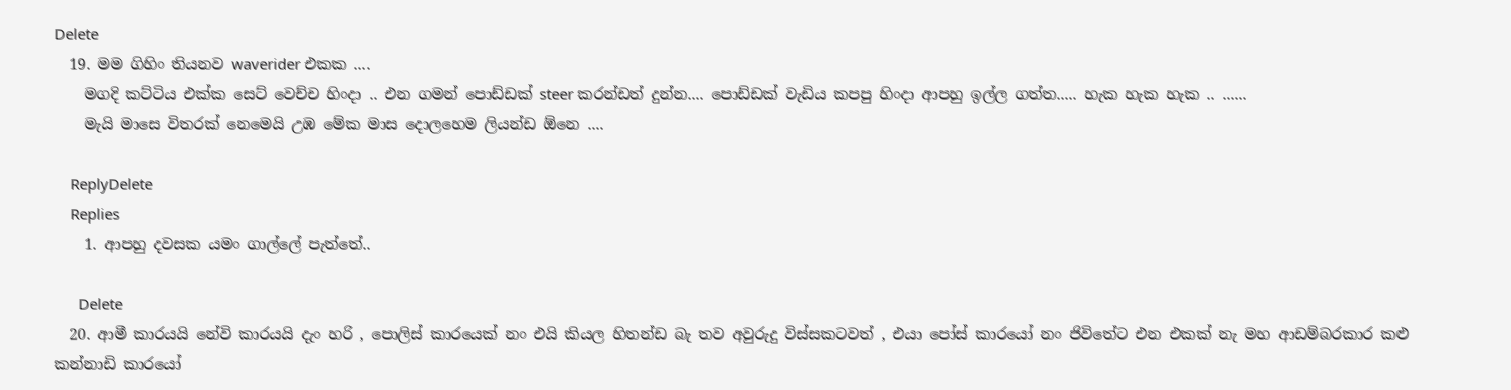Delete
  19. මම ගිහිං තියනව waverider එකක ....
    මගදි කට්ටිය එක්ක සෙට් වෙච්ච හිංදා .. එන ගමන් පොඩ්ඩක් steer කරන්ඩත් දුන්න.... පොඩ්ඩක් වැඩිය කපපු හිංදා ආපහු ඉල්ල ගත්ත..... හැක හැක හැක .. ......
    මැයි මාසෙ විතරක් නෙමෙයි උඹ මේක මාස දොලහෙම ලියන්ඩ ඕනෙ ....

    ReplyDelete
    Replies
    1. ආපහු දවසක යමං ගාල්ලේ පැත්තේ..

      Delete
  20. ආමී කාරයයි නේවි කාරයයි දැං හරි , පොලිස් කාරයෙක් නං එයි කියල හිතන්ඩ බැ තව අවුරුදු විස්සකටවත් , එයා පෝස් කාරයෝ නං ජිවිතේට එන එකක් නැ මහ ආඩම්බරකාර කළු කන්නාඩි කාරයෝ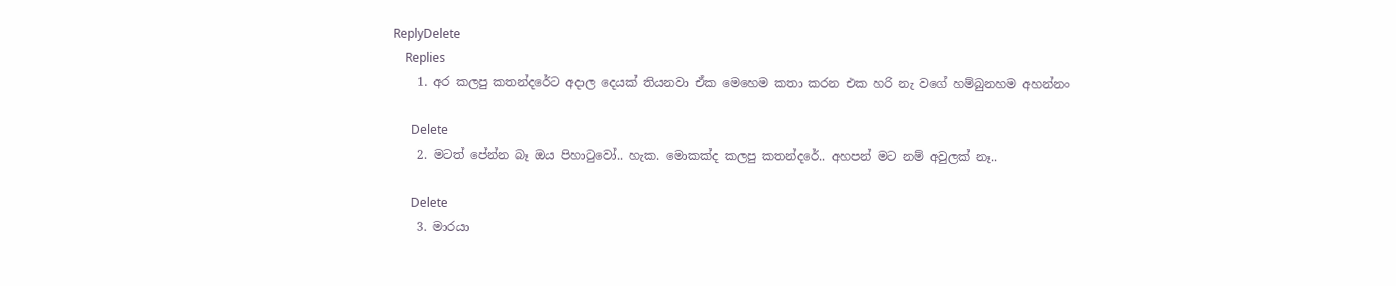ReplyDelete
    Replies
    1. අර කලපු කතන්දරේට අදාල දෙයක් තියනවා ඒක මෙහෙම කතා කරන එක හරි නැ වගේ හම්බුනහම අහන්නං

      Delete
    2. මටත් පේන්න බෑ ඔය පිහාටුවෝ.. හැක. මොකක්ද කලපු කතන්දරේ.. අහපන් මට නම් අවුලක් නෑ..

      Delete
    3. මාරයා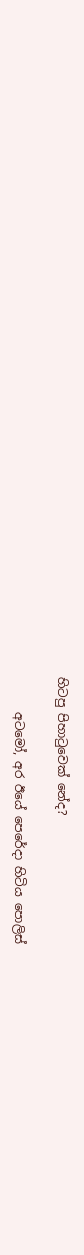හිටපු පිහාටුවෙක් නේද?

      අටමෝ, අර ඊයේ පෙරේදා හිටිය පොලිස්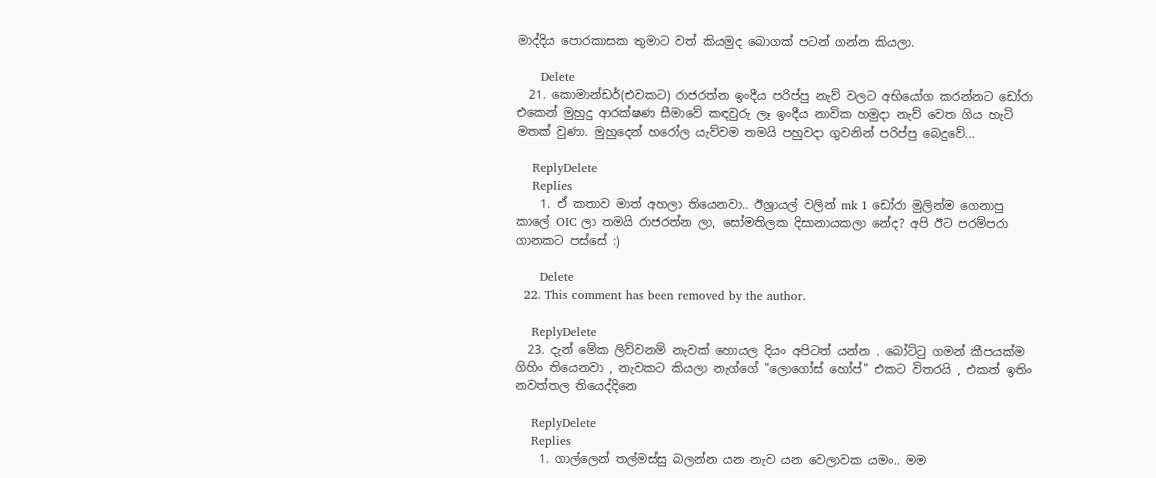මාද්දිය පොරකාසක තුමාට වත් කියමුද බොගක් පටන් ගන්න කියලා.

      Delete
  21. කොමාන්ඩර්(එවකට) රාජරත්න ඉංදීය පරිප්පු නැව් වලට අභියෝග කරන්නට ඩෝරා එකෙන් මුහුදු ආරක්ෂණ සීමාවේ කඳවුරු ලෑ ඉංදීය නාවික හමුදා නැව් වෙත ගිය හැටි මතක් වුණා. මුහුදෙන් හරෝල යැව්වම තමයි පහුවදා ගුවනින් පරිප්පු බෙදුවේ...

    ReplyDelete
    Replies
    1. ඒ කතාව මාත් අහලා තියෙනවා.. ඊශ්‍රායල් වලින් mk 1 ඩෝරා මුලින්ම ගෙනාපු කාලේ OIC ලා තමයි රාජරත්න ලා, සෝමතිලක දිසානායකලා නේද? අපි ඊට පරම්පරා ගානකට පස්සේ :)

      Delete
  22. This comment has been removed by the author.

    ReplyDelete
  23. දැන් මේක ලිව්වනම් නැවක් හොයල දියං අපිටත් යන්න . බෝට්ටු ගමන් කීපයක්ම ගිහිං තියෙනවා , නැවකට කියලා නැග්ගේ "ලොගෝස් හෝප්" එකට විතරයි , එකත් ඉතිං නවත්තල තියෙද්දිනෙ

    ReplyDelete
    Replies
    1. ගාල්ලෙන් තල්මස්සු බලන්න යන නැව යන වෙලාවක යමං.. මම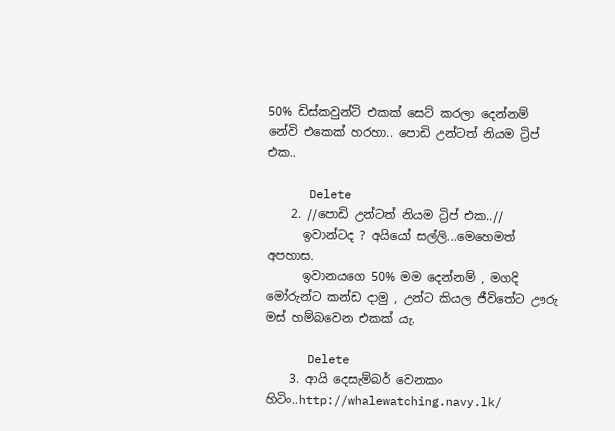50% ඩිස්කවුන්ට් එකක් සෙට් කරලා දෙන්නම් නේවි එකෙක් හරහා.. පොඩි උන්ටත් නියම ට්‍රිප් එක..

      Delete
    2. //පොඩි උන්ටත් නියම ට්‍රිප් එක..//
      ඉවාන්ටද ? අයියෝ සල්ලි...මෙහෙමත් අපහාස.
      ඉවානයගෙ 50% මම දෙන්නම් , මගදි මෝරුන්ට කන්ඩ දාමු , උන්ට කියල ජීවිතේට ඌරු මස් හම්බවෙන එකක්‍ යැ.

      Delete
    3. ආයි දෙසැම්බර් වෙනකං හිටිං..http://whalewatching.navy.lk/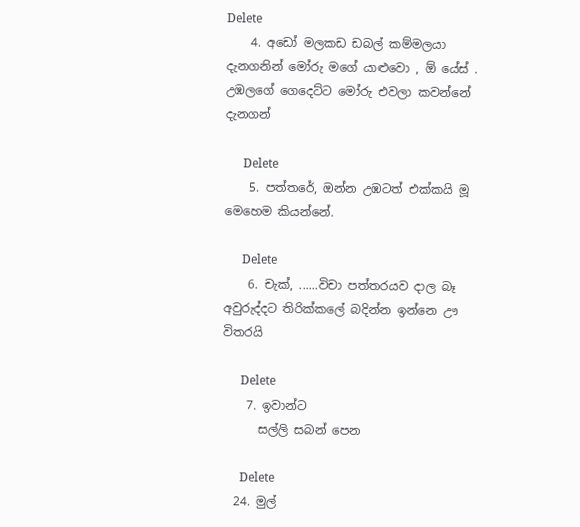Delete
    4. අඩෝ මලකඩ ඩබල් කම්මලයා දැනගනින් මෝරු මගේ යාළුවො , ඕ යේස් . උඹලගේ ගෙදෙට්ට මෝරු එවලා කවන්නේ දැනගන්

      Delete
    5. පත්තරේ, ඔන්න උඹටත් එක්කයි මූ මෙහෙම කියන්නේ.

      Delete
    6. චැක්, ......විචා පත්තරයව දාල බෑ අවුරුද්දට තිරික්කලේ බදින්න ඉන්නෙ ඌ විතරයි

      Delete
    7. ඉවාන්ට
      සල්ලි සබන් පෙන

      Delete
  24. මුල්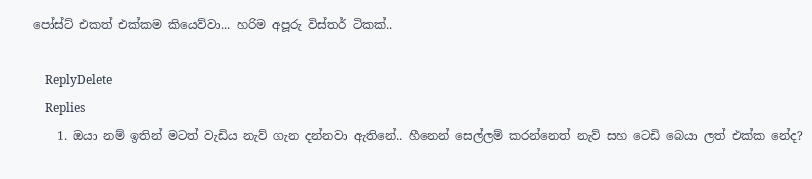පෝස්ට් එකත් එක්කම කියෙව්වා... හරිම අපූරු විස්තර් ටිකක්..

    ReplyDelete
    Replies
    1. ඔයා නම් ඉතින් මටත් වැඩිය නැව් ගැන දන්නවා ඇතිනේ.. හීනෙන් සෙල්ලම් කරන්නෙත් නැව් සහ ටෙඩි බෙයා ලත් එක්ක නේද?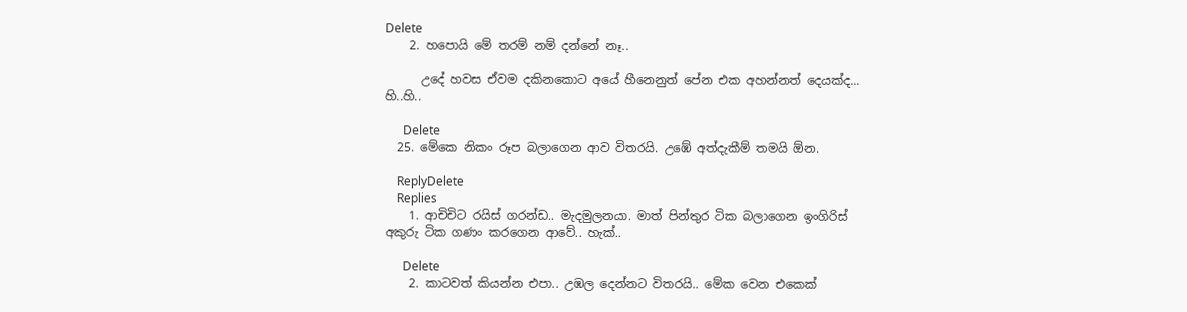Delete
    2. හපොයි මේ තරම් නම් දන්නේ නෑ..

      උදේ හවස ඒවම දකිනකොට අයේ හීනෙනුත් පේන එක අහන්නත් දෙයක්ද... හි..හි..

      Delete
  25. මේ‍ක‍ෙ නිකං රූප බලාගෙන ආව විතරයි. උඹේ අත්දැකීම් තමයි ඕන.

    ReplyDelete
    Replies
    1. ආචිචිට රයිස් ගරන්ඩ.. මැදමුලනයා. මාත් පින්තුර ටික බලාගෙන ඉංගිරිස් අකුරු ටික ගණං කරගෙන ආවේ.. හැක්..

      Delete
    2. කාටවත් කියන්න එපා.. උඹල දෙන්නට විතරයි.. මේක වෙන එකෙක්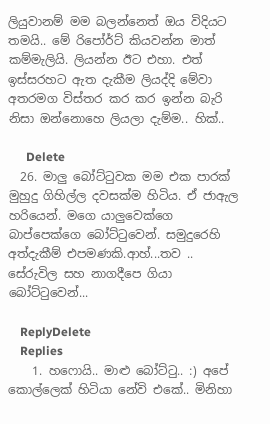ලියුවානම් මම බලන්නෙත් ඔය විදියට තමයි.. මේ රිපෝර්ට් කියවන්න මාත් කම්මැලියි. ලියන්න ඊට එහා. එත් ඉස්සරහට ඇත දැකීම ලියද්දි මේවා අතරමග විස්තර කර කර ඉන්න බැරි නිසා ඔන්නොහෙ ලියලා දැම්ම.. හික්..

      Delete
  26. මාලු බෝට්ටුවක මම එක පාරක් මුහුදු ගිහිල්ල දවසක්ම හිටිය. ඒ ජාඇල හරියෙන්. මගෙ යාලුවෙක්ගෙ බාප්පෙක්ගෙ බෝට්ටුවෙන්. සමුදුරෙහි අත්දැකීම් එපමණකි.ආහ්...තව .. සේරුවිල සහ නාගදීපෙ ගියා බෝට්ටුවෙන්...

    ReplyDelete
    Replies
    1. හෆොයි.. මාළු බෝට්ටු.. :) අපේ කොල්ලෙක් හිටියා නේවි එකේ.. මිනිහා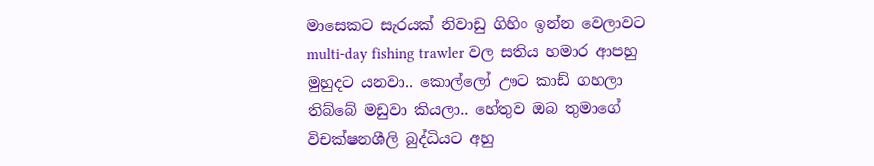මාසෙකට සැරයක් නිවාඩු ගිහිං ඉන්න වෙලාවට multi-day fishing trawler වල සතිය හමාර ආපහු මුහුදට යනවා.. කොල්ලෝ ඌට කාඩ් ගහලා තිබ්බේ මඩුවා කියලා.. හේතුව ඔබ තුමාගේ විචක්ෂනශීලි බුද්ධියට අහු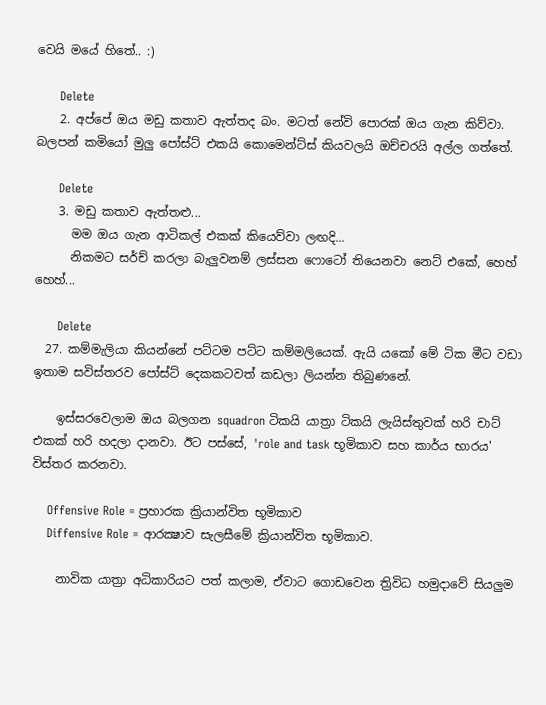වෙයි මයේ හිතේ.. :)

      Delete
    2. අප්පේ ඔය මඩු කතාව ඇත්තද බං. මටත් නේවි පොරක් ඔය ගැන කිව්වා. බලපන් කමියෝ මුලු පෝස්ට් එකයි කොමෙන්ට්ස් කියවලයි ඔච්චරයි අල්ල ගත්තේ.

      Delete
    3. මඩු කතාව ඇත්තළු...
      මම ඔය ගැන ආටිකල් එකක් කියෙව්වා ලඟදි...
      නිකමට සර්ච් කරලා බැලුවනම් ලස්සන ෆොටෝ තියෙනවා නෙට් එකේ, හෙහ් හෙහ්...

      Delete
  27. කම්මැලියා කියන්නේ පට්ටම පට්ට කම්මලියෙක්. ඇයි යකෝ මේ ටික මීට වඩා ඉතාම සවිස්තරව පෝස්ට් දෙකකටවත් කඩලා ලියන්න තිබුණනේ.

    ඉස්සරවෙලාම ඔය බලගන squadron ටිකයි යාත්‍රා ටිකයි ලැයිස්තුවක් හරි චාට් එකක් හරි හදලා දානවා. ඊට පස්සේ, 'role and task භූමිකාව සහ කාර්ය භාරය' විස්තර කරනවා.

    Offensive Role = ප්‍රහාරක ක්‍රියාන්විත භූමිකාව
    Diffensive Role = ආරක්‍ෂාව සැලසීමේ ක්‍රියාන්විත භූමිකාව.

    නාවික යාත්‍රා අධිකාරියට පත් කලාම, ඒවාට ගොඩවෙන ත්‍රිවිධ හමුදාවේ සියලුම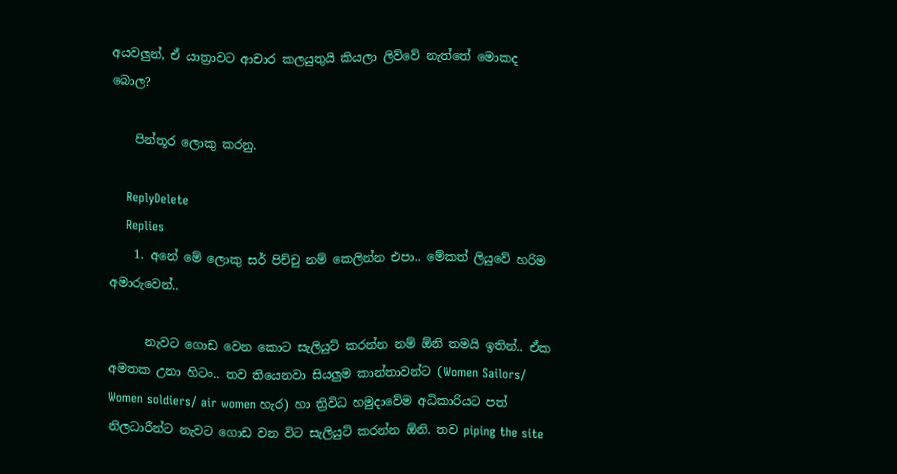අයවලුන්, ඒ යාත්‍රාවට ආචාර කලයුතුයි කියලා ලිව්වේ නැත්තේ මොකද බොල?

    පින්තූර ලොකු කරනු.

    ReplyDelete
    Replies
    1. අනේ මේ ලොකු සර් පිච්චු නම් කෙලින්න එපා.. මේකත් ලියුවේ හරිම අමාරුවෙන්..

      නැවට ගොඩ වෙන කොට සැලියුට් කරන්න නම් ඕනි තමයි ඉතින්.. ඒක අමතක උනා හිටං.. තව තියෙනවා සියලුම කාන්තාවන්ට (Women Sailors/ Women soldiers/ air women හැර) හා ත්‍රිවිධ හමුදාවේම අධිකාරියට පත් නිලධාරීන්ට නැවට ගොඩ වන විට සැලියුට් කරන්න ඕනි. තව piping the site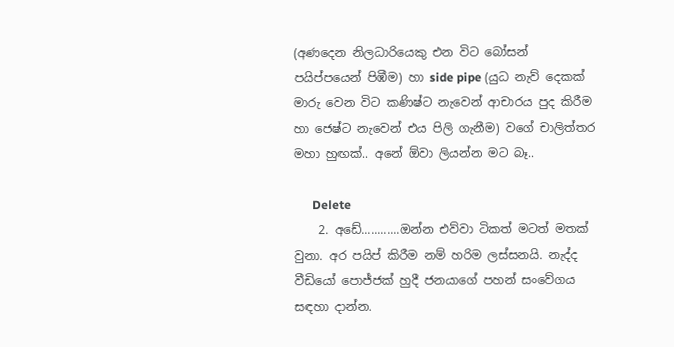(අණදෙන නිලධාරියෙකු එන විට බෝසන් පයිප්පයෙන් පිඹීම) හා side pipe (යුධ නැව් දෙකක් මාරු වෙන විට කණිෂ්ට නැවෙන් ආචාරය පුද කිරීම හා ජෙෂ්ට නැවෙන් එය පිලි ගැනීම) වගේ චාලිත්තර මහා හුඟක්.. අනේ ඕවා ලියන්න මට බෑ..

      Delete
    2. අඩේ............ඔන්න එව්වා ටිකත් මටත් මතක් වුනා. අර පයිප් කිරීම නම් හරිම ලස්සනයි. නැද්ද වීඩියෝ පොජ්ජක් හුදී ජනයාගේ පහන් සංවේගය සඳහා දාන්න.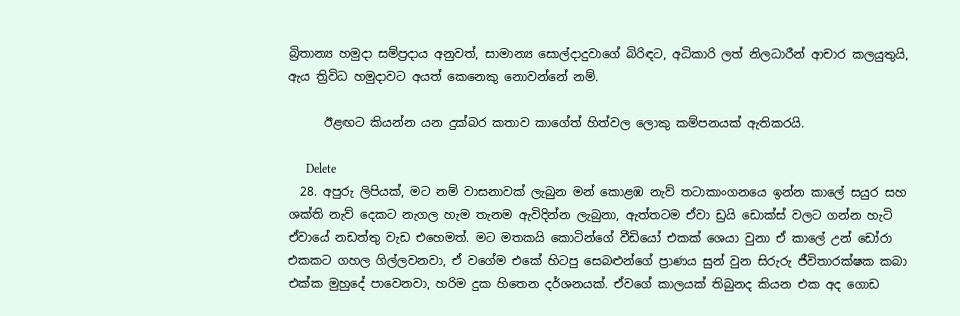බ්‍රිතාන්‍ය හමුදා සම්ප්‍රදාය අනුවත්, සාමාන්‍ය සොල්දාදුවාගේ බිරිඳට, අධිකාරි ලත් නිලධාරීන් ආචාර කලයුතුයි, ඇය ත්‍රිවිධ හමුදාවට අයත් කෙනෙකු නොවන්නේ නම්.

      ඊළඟට කියන්න යන දුක්බර කතාව කාගේත් හිත්වල ලොකු කම්පනයක් ඇතිකරයි.

      Delete
  28. අපුරු ලිපියක්, මට නම් වාසනාවක් ලැබුන මන් කොළඹ නැව් තටාකාංගනයෙ ඉන්න කාලේ සයුර සහ ශක්ති නැව් දෙකට නැගල හැම තැනම ඇවිදින්න ලැබුනා, ඇත්තටම ඒවා ඩ්‍රයි ඩොක්ස් වලට ගන්න හැටි ඒවායේ නඩත්තු වැඩ එහෙමත්. මට මතකයි කොටින්ගේ වීඩියෝ එකක් ශෙයා වුනා ඒ කාලේ උන් ඩෝරා එකකට ගහල ගිල්ලවනවා, ඒ වගේම එකේ හිටපු සෙබළුන්ගේ ප්‍රාණය සුන් වුන සිරුරු ජීවිතාරක්ෂක කබා එක්ක මුහුදේ පාවෙනවා, හරිම දුක හිතෙන දර්ශනයක්. ඒවගේ කාලයක් තිබුනද කියන එක අද ගොඩ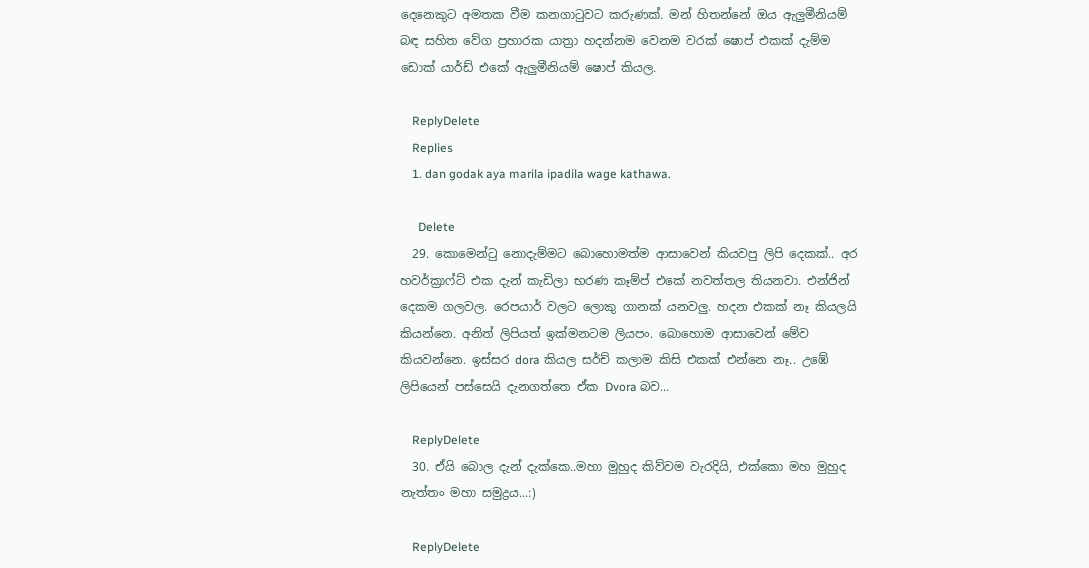දෙනෙකුට අමතක වීම කනගාටුවට කරුණක්. මන් හිතන්නේ ඔය ඇලුමීනියම් බඳ සහිත වේග ප්‍රහාරක යාත්‍රා හදන්නම වෙනම වරක් ෂොප් එකක් දැම්ම ඩොක් යාර්ඩ් එකේ ඇලුමීනියම් ෂොප් කියල.

    ReplyDelete
    Replies
    1. dan godak aya marila ipadila wage kathawa.

      Delete
  29. කොමෙන්ටු නොදැම්මට බොහොමත්ම ආසාවෙන් කියවපු ලිපි දෙකක්.. අර හවර්ක්‍රාෆ්ට් එක දැන් කැඩිලා භරණ කෑම්ප් එකේ නවත්තල තියනවා. එන්ජින් දෙකම ගලවල. රෙපයාර් වලට ලොකු ගානක් යනවලු. හදන එකක් නෑ කියලයි කියන්නෙ. අනිත් ලිපියත් ඉක්මනටම ලියපං. බොහොම ආසාවෙන් මේව කියවන්නෙ. ඉස්සර dora කියල සර්ච් කලාම කිසි එකක් එන්නෙ නෑ.. උඹේ ලිපියෙන් පස්සෙයි දැනගත්තෙ ඒක Dvora බව...

    ReplyDelete
  30. ඒයි බොල දැන් දැක්කෙ..මහා මුහුද කිව්වම වැරදියි, එක්කො මහ මුහුද නැත්තං මහා සමුද්‍රය...:)

    ReplyDelete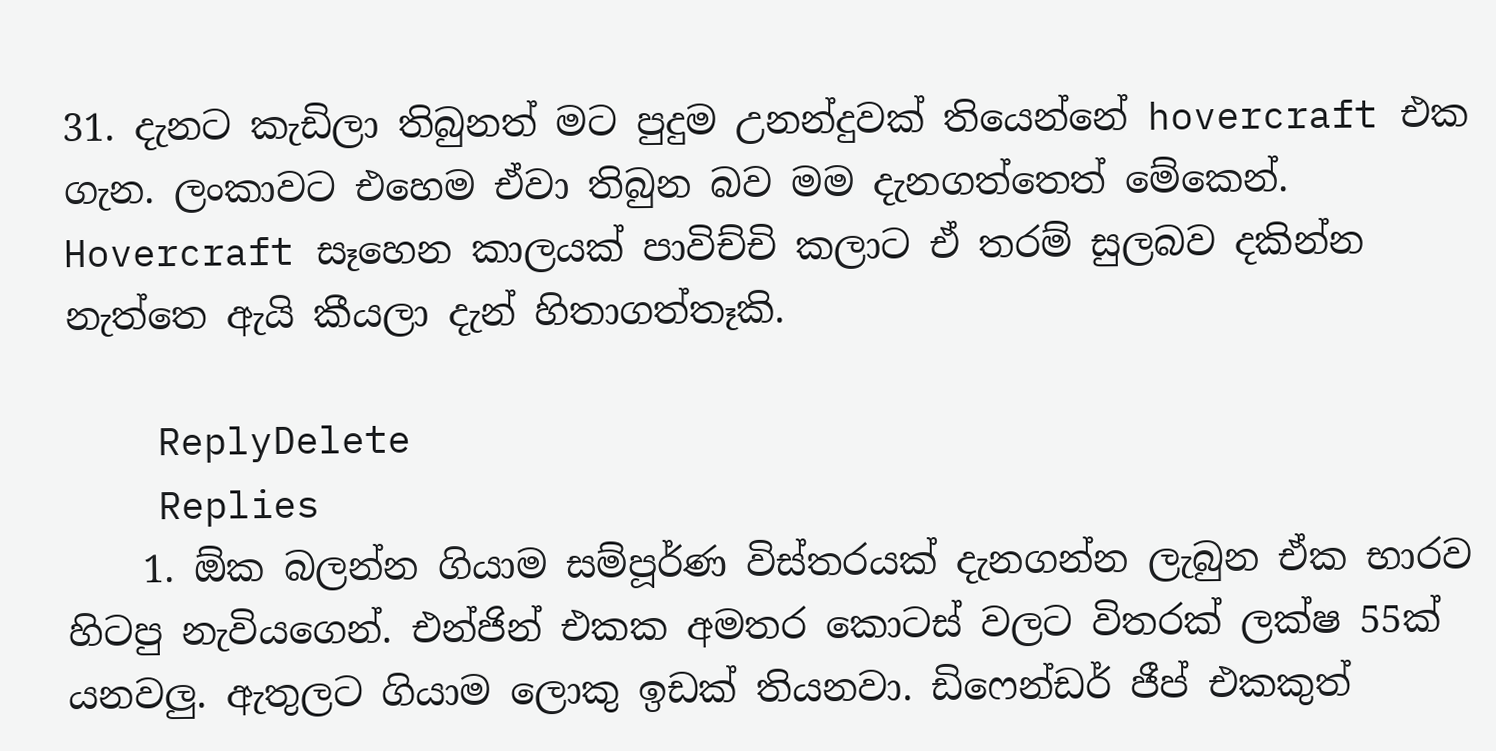31. දැනට කැඩිලා තිබුනත් මට පුදුම උනන්දුවක් තියෙන්නේ hovercraft එක ගැන. ලංකාවට එහෙම ඒවා තිබුන බව මම දැනගත්තෙත් මේකෙන්. Hovercraft සෑහෙන කාලයක් පාවිච්චි කලාට ඒ තරම් සුලබව දකින්න නැත්තෙ ඇයි කීයලා දැන් හිතාගත්තෑකි.

    ReplyDelete
    Replies
    1. ඕක බලන්න ගියාම සම්පූර්ණ විස්තරයක් දැනගන්න ලැබුන ඒක භාරව හිටපු නැවියගෙන්. එන්ජින් එකක අමතර කොටස් වලට විතරක් ලක්ෂ 55ක් යනවලු. ඇතුලට ගියාම ලොකු ඉඩක් තියනවා. ඩිෆෙන්ඩර් ජීප් එකකුත්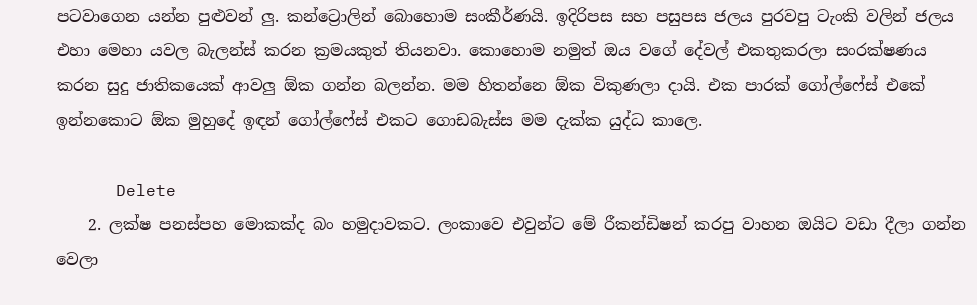පටවාගෙන යන්න පුළුවන් ලු. කන්ට්‍රොලින් බොහොම සංකීර්ණයි. ඉදිරිපස සහ පසුපස ජලය පුරවපු ටැංකි වලින් ජලය එහා මෙහා යවල බැලන්ස් කරන ක්‍රමයකුත් තියනවා. කොහොම නමුත් ඔය වගේ දේවල් එකතුකරලා සංරක්ෂණය කරන සුදු ජාතිකයෙක් ආවලු ඕක ගන්න බලන්න. මම හිතන්නෙ ඕක විකුණලා දායි. එක පාරක් ගෝල්ෆේස් එකේ ඉන්නකොට ඕක මුහුදේ ඉඳන් ගෝල්ෆේස් එකට ගොඩබැස්ස මම දැක්ක යුද්ධ කාලෙ.

      Delete
    2. ලක්ෂ පනස්පහ මොකක්ද බං හමුදාවකට. ලංකාවෙ එවුන්ට මේ රීකන්ඩිෂන් කරපු වාහන ඔයිට වඩා දීලා ගන්න වෙලා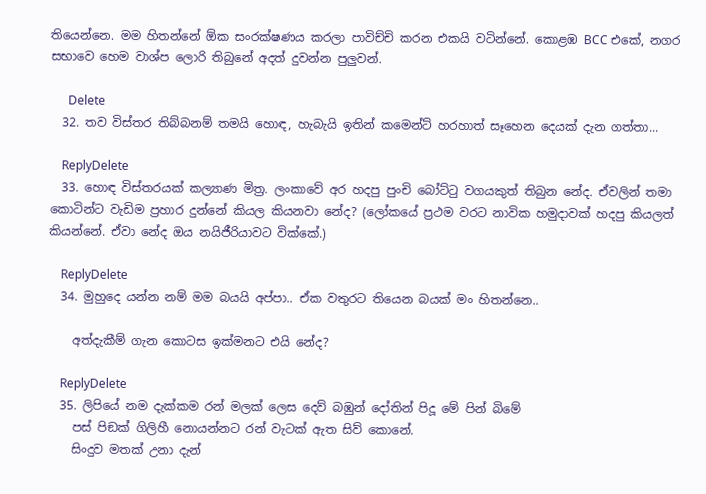තියෙන්නෙ. මම හිතන්නේ ඕක සංරක්ෂණය කරලා පාවිච්චි කරන එකයි වටින්නේ. කොළඹ BCC එකේ, නගර සභාවෙ හෙම වාශ්ප ලොරි තිබුනේ අදත් දුවන්න පුලුවන්.

      Delete
  32. තව විස්තර තිබ්බනම් තමයි හොඳ, හැබැයි ඉතින් කමෙන්ට් හරහාත් සෑහෙන දෙයක් දැන ගත්තා...

    ReplyDelete
  33. හොඳ විස්තරයක් කල්‍යාණ මිත්‍ර. ලංකාවේ අර හදපු පුංචි බෝට්ටු වගයකුත් තිබුන නේද. ඒවලින් තමා කොටින්ට වැඩිම ප්‍රහාර දුන්නේ කියල කියනවා නේද? (ලෝකයේ ප්‍රථම වරට නාවික හමුදාවක් හදපු කියලත් කියන්නේ. ඒවා නේද ඔය නයිජීරියාවට වික්කේ.)

    ReplyDelete
  34. මුහුදෙ යන්න නම් මම බයයි අප්පා.. ඒක වතුරට තියෙන බයක් මං හිතන්නෙ..

    අත්දැකීම් ගැන කොටස ඉක්මනට එයි නේද?

    ReplyDelete
  35. ලිපියේ නම දැක්කම රන් මලක් ලෙස දෙව් බඹුන් දෝතින් පිදූ මේ පින් බිමේ
    පස් පිඞක් ගිලිහී නොයන්නට රන් වැටක් ඇත සිව් කොනේ.
    සිංදුව මතක් උනා දැන්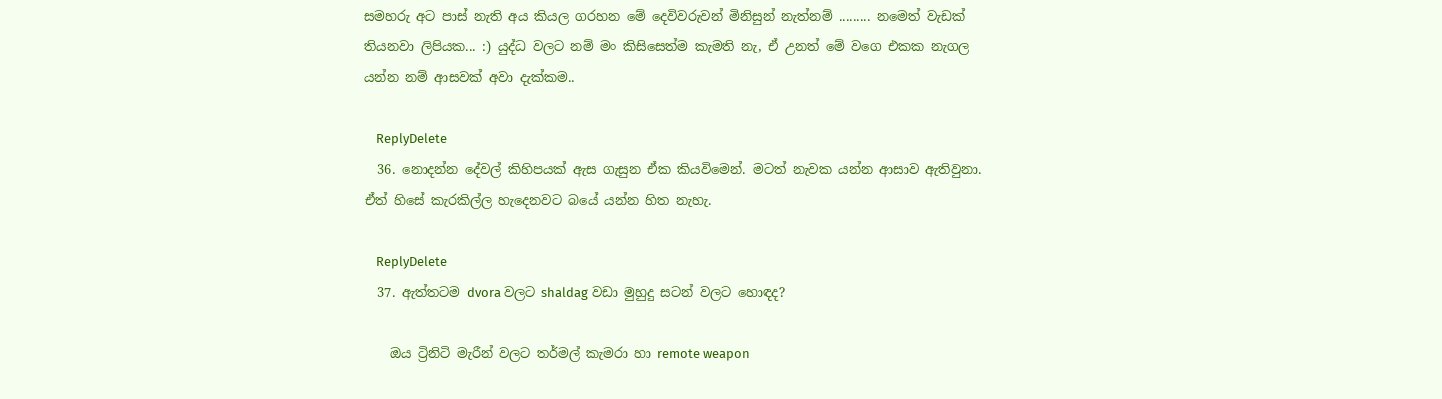සමහරු අට පාස් නැති අය කියල ගරහන මේ දෙවිවරුවන් මිනිසුන් නැත්නම් ......... නමෙත් වැඩක් තියනවා ලිපියක... :) යුද්ධ වලට නම් මං කිසිසෙත්ම කැමති නැ, ඒ උනත් මේ වගෙ එකක නැගල යන්න නම් ආසවක් අවා දැක්කම..

    ReplyDelete
  36. නොදන්න දේවල් කිහිපයක් ඇස ගැසුන ඒක කියවිමෙන්. මටත් නැවක යන්න ආසාව ඇතිවුනා. ඒත් හිසේ කැරකිල්ල හැදෙනවට බයේ යන්න හිත නැහැ.

    ReplyDelete
  37. ඇත්තටම dvora වලට shaldag වඩා මුහුදු සටන් වලට හොඳද?

    ඔය ට්‍රිනිටි මැරීන් වලට තර්මල් කැමරා හා remote weapon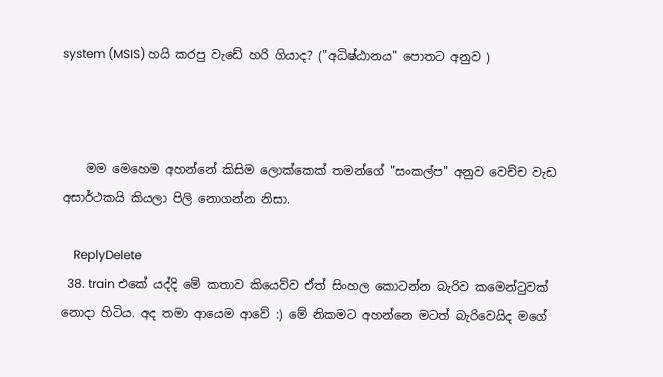system (MSIS) හයි කරපු වැඩේ හරි ගියාද? ("අධිෂ්ඨානය" පොතට අනුව )



    මම මෙහෙම අහන්නේ කිසිම ලොක්කෙක් තමන්ගේ "සංකල්ප" අනුව වෙච්ච වැඩ අසාර්ථකයි කියලා පිලි නොගන්න නිසා.

    ReplyDelete
  38. train එකේ යද්දි මේ කතාව කියෙව්ව ඒත් සිංහල කොටන්න බැරිව කමෙන්ටුවක් නොදා හිටිය. අද තමා ආයෙම ආවේ :) මේ නිකමට අහන්නෙ මටත් බැරිවෙයිද මගේ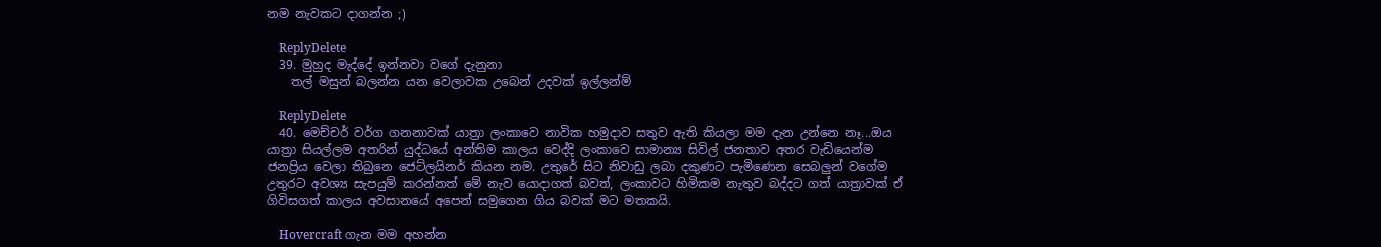නම නැවකට දාගන්න ;)

    ReplyDelete
  39. මුහුද මැද්දේ ඉන්නවා වගේ දැනුනා
    තල් මසුන් බලන්න යන වෙලාවක උබෙන් උදවක් ඉල්ලන්ම්

    ReplyDelete
  40. මෙච්චර් වර්ග ගනනාවක් යාත්‍රා ලංකාවෙ නාවික හමුදාව සතුව ඇති කියලා මම දැන උන්නෙ නෑ...ඔය යාත්‍රා සියල්ලම අතරින් යුද්ධයේ අන්තිම කාලය වෙද්දි ලංකාවෙ සාමාන්‍ය සිවිල් ජනතාව අතර වැඩියෙන්ම ජනප්‍රිය වෙලා තිබුනෙ ජෙට්ලයිනර් කියන නම. උතුරේ සිට නිවාඩු ලබා දකුණට පැමිණෙන සෙබලුන් වගේම උතුරට අවශ්‍ය සැපයුම් කරන්නත් මේ නැව යොදාගත් බවත්, ලංකාවට හිමිකම නැතුව බද්දට ගත් යාත්‍රාවක් ඒ ගිවිසගත් කාලය අවසානයේ අපෙන් සමුගෙන ගිය බවක් මට මතකයි.

    Hovercraft ගැන මම අහන්න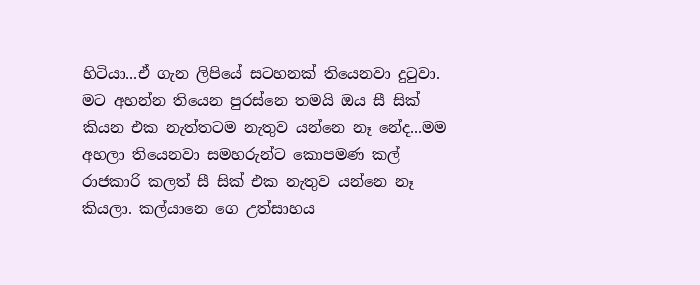හිටියා...ඒ ගැන ලිපියේ සටහනක් තියෙනවා දුටුවා. මට අහන්න තියෙන පුරස්නෙ තමයි ඔය සී සික් කියන එක නැත්තටම නැතුව යන්නෙ නෑ නේද...මම අහලා තියෙනවා සමහරුන්ට කොපමණ කල් රාජකාරි කලත් සී සික් එක නැතුව යන්නෙ නෑ කියලා. කල්යානෙ ගෙ උත්සාහය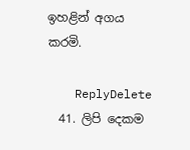ඉහළින් අගය කරමි.

    ReplyDelete
  41. ලිපි දෙකම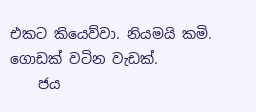එකට කියෙව්වා. නියමයි කමි. ගොඩක් වටින වැඩක්.
    ජය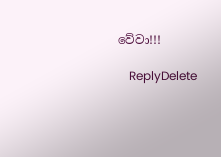වේවා!!!

    ReplyDelete